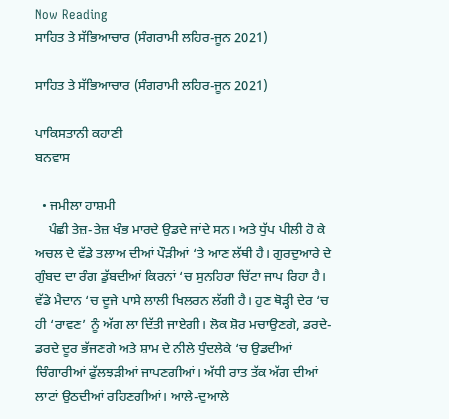Now Reading
ਸਾਹਿਤ ਤੇ ਸੱਭਿਆਚਾਰ (ਸੰਗਰਾਮੀ ਲਹਿਰ-ਜੂਨ 2021)

ਸਾਹਿਤ ਤੇ ਸੱਭਿਆਚਾਰ (ਸੰਗਰਾਮੀ ਲਹਿਰ-ਜੂਨ 2021)

ਪਾਕਿਸਤਾਨੀ ਕਹਾਣੀ
ਬਨਵਾਸ

  • ਜਮੀਲਾ ਹਾਸ਼ਮੀ
    ਪੰਛੀ ਤੇਜ਼-ਤੇਜ਼ ਖੰਭ ਮਾਰਦੇ ਉਡਦੇ ਜਾਂਦੇ ਸਨ। ਅਤੇ ਧੁੱਪ ਪੀਲੀ ਹੋ ਕੇ ਅਚਲ ਦੇ ਵੱਡੇ ਤਲਾਅ ਦੀਆਂ ਪੌੜੀਆਂ ‘ਤੇ ਆਣ ਲੱਥੀ ਹੈ। ਗੁਰਦੁਆਰੇ ਦੇ ਗੁੰਬਦ ਦਾ ਰੰਗ ਡੁੱਬਦੀਆਂ ਕਿਰਨਾਂ ‘ਚ ਸੁਨਹਿਰਾ ਚਿੱਟਾ ਜਾਪ ਰਿਹਾ ਹੈ। ਵੱਡੇ ਮੈਦਾਨ ‘ਚ ਦੂਜੇ ਪਾਸੇ ਲਾਲੀ ਖਿਲਰਨ ਲੱਗੀ ਹੈ। ਹੁਣ ਥੋੜ੍ਹੀ ਦੇਰ ‘ਚ ਹੀ ‘ਰਾਵਣ’ ਨੂੰ ਅੱਗ ਲਾ ਦਿੱਤੀ ਜਾਏਗੀ। ਲੋਕ ਸ਼ੋਰ ਮਚਾਉਣਗੇ, ਡਰਦੇ-ਡਰਦੇ ਦੂਰ ਭੱਜਣਗੇ ਅਤੇ ਸ਼ਾਮ ਦੇ ਨੀਲੇ ਧੁੰਦਲੇਕੇ ‘ਚ ਉਡਦੀਆਂ ਚਿੰਗਾਰੀਆਂ ਫੁੱਲਝੜੀਆਂ ਜਾਪਣਗੀਆਂ। ਅੱਧੀ ਰਾਤ ਤੱਕ ਅੱਗ ਦੀਆਂ ਲਾਟਾਂ ਉਠਦੀਆਂ ਰਹਿਣਗੀਆਂ। ਆਲੇ-ਦੁਆਲੇ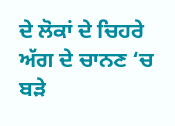ਦੇ ਲੋਕਾਂ ਦੇ ਚਿਹਰੇ ਅੱਗ ਦੇ ਚਾਨਣ ‘ਚ ਬੜੇ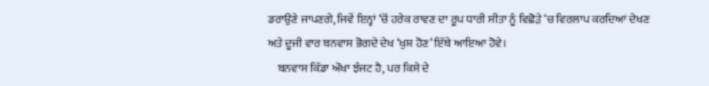ਡਰਾਉਣੇ ਜਾਪਣਗੇ, ਜਿਵੇਂ ਇਨ੍ਹਾਂ ‘ਚੋਂ ਹਰੇਕ ਰਾਵਣ ਦਾ ਰੂਪ ਧਾਰੀ ਸੀਤਾ ਨੂੰ ਵਿਛੋੜੇ ‘ਚ ਵਿਰਲਾਪ ਕਰਦਿਆਂ ਦੇਖਣ ਅਤੇ ਦੂਜੀ ਵਾਰ ਬਨਵਾਸ ਭੋਗਦੇ ਦੇਖ ‘ਖੁਸ਼ ਹੋਣ’ ਇੱਥੇ ਆਇਆ ਹੋਵੇ।
    ਬਨਵਾਸ ਕਿੱਡਾ ਔਖਾ ਝੰਜਟ ਹੈ, ਪਰ ਕਿਸੇ ਦੇ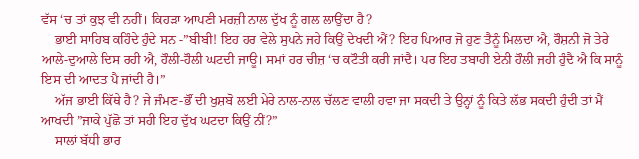ਵੱਸ ‘ਚ ਤਾਂ ਕੁਝ ਵੀ ਨਹੀਂ। ਕਿਹੜਾ ਆਪਣੀ ਮਰਜ਼ੀ ਨਾਲ ਦੁੱਖ ਨੂੰ ਗਲ ਲਾਉਂਦਾ ਹੈ?
    ਭਾਈ ਸਾਹਿਬ ਕਹਿੰਦੇ ਹੁੰਦੇ ਸਨ -”ਬੀਬੀ! ਇਹ ਹਰ ਵੇਲੇ ਸੁਪਨੇ ਜਹੇ ਕਿਉਂ ਦੇਖਦੀ ਐਂ? ਇਹ ਪਿਆਰ ਜੋ ਹੁਣ ਤੈਨੂੰ ਮਿਲਦਾ ਐ, ਰੌਸ਼ਨੀ ਜੋ ਤੇਰੇ ਆਲੇ-ਦੁਆਲੇ ਦਿਸ ਰਹੀ ਐ, ਹੌਲੀ-ਹੌਲੀ ਘਟਦੀ ਜਾਊ। ਸਮਾਂ ਹਰ ਚੀਜ਼ ‘ਚ ਕਟੌਤੀ ਕਰੀ ਜਾਂਦੈ। ਪਰ ਇਹ ਤਬਾਹੀ ਏਨੀ ਹੌਲੀ ਜਹੀ ਹੁੰਦੈ ਐ ਕਿ ਸਾਨੂੰ ਇਸ ਦੀ ਆਦਤ ਪੈ ਜਾਂਦੀ ਹੈ।”
    ਅੱਜ ਭਾਈ ਕਿੱਥੇ ਹੈ? ਜੇ ਜੰਮਣ-ਭੌਂ ਦੀ ਖੁਸ਼ਬੋ ਲਈ ਮੇਰੇ ਨਾਲ-ਨਾਲ ਚੱਲਣ ਵਾਲੀ ਹਵਾ ਜਾ ਸਕਦੀ ਤੇ ਉਨ੍ਹਾਂ ਨੂੰ ਕਿਤੇ ਲੱਭ ਸਕਦੀ ਹੁੰਦੀ ਤਾਂ ਮੈਂ ਆਖਦੀ ”ਜਾਕੇ ਪੁੱਛੋ ਤਾਂ ਸਹੀ ਇਹ ਦੁੱਖ ਘਟਦਾ ਕਿਉਂ ਨੀਂ?”
    ਸਾਲਾਂ ਬੱਧੀ ਭਾਰ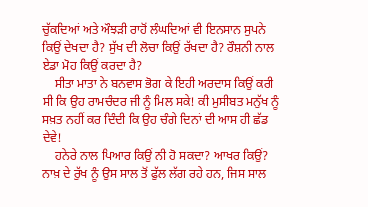ਚੁੱਕਦਿਆਂ ਅਤੇ ਔਝੜੀ ਰਾਹੋਂ ਲੰਘਦਿਆਂ ਵੀ ਇਨਸਾਨ ਸੁਪਨੇ ਕਿਉਂ ਦੇਖਦਾ ਹੈ? ਸੁੱਖ ਦੀ ਲੋਚਾ ਕਿਉਂ ਰੱਖਦਾ ਹੈ? ਰੌਸ਼ਨੀ ਨਾਲ ਏਡਾ ਮੋਹ ਕਿਉਂ ਕਰਦਾ ਹੈ?
    ਸੀਤਾ ਮਾਤਾ ਨੇ ਬਨਵਾਸ ਭੋਗ ਕੇ ਇਹੀ ਅਰਦਾਸ ਕਿਉਂ ਕਰੀ ਸੀ ਕਿ ਉਹ ਰਾਮਚੰਦਰ ਜੀ ਨੂੰ ਮਿਲ ਸਕੇ! ਕੀ ਮੁਸੀਬਤ ਮਨੁੱਖ ਨੂੰ ਸਖ਼ਤ ਨਹੀਂ ਕਰ ਦਿੰਦੀ ਕਿ ਉਹ ਚੰਗੇ ਦਿਨਾਂ ਦੀ ਆਸ ਹੀ ਛੱਡ ਦੇਵੇ!
    ਹਨੇਰੇ ਨਾਲ ਪਿਆਰ ਕਿਉਂ ਨੀ ਹੋ ਸਕਦਾ? ਆਖਰ ਕਿਉਂ? ਨਾਖ਼ ਦੇ ਰੁੱਖ ਨੂੰ ਉਸ ਸਾਲ ਤੋਂ ਫੁੱਲ ਲੱਗ ਰਹੇ ਹਨ, ਜਿਸ ਸਾਲ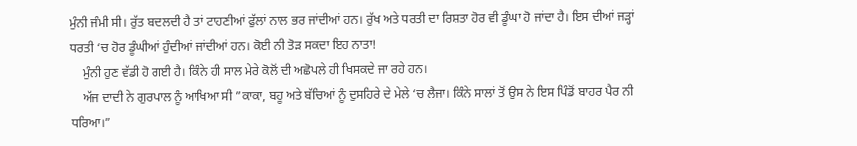ਮੁੰਨੀ ਜੰਮੀ ਸੀ। ਰੁੱਤ ਬਦਲਦੀ ਹੈ ਤਾਂ ਟਾਹਣੀਆਂ ਫੁੱਲਾਂ ਨਾਲ ਭਰ ਜਾਂਦੀਆਂ ਹਨ। ਰੁੱਖ ਅਤੇ ਧਰਤੀ ਦਾ ਰਿਸ਼ਤਾ ਹੋਰ ਵੀ ਡੂੰਘਾ ਹੋ ਜਾਂਦਾ ਹੈ। ਇਸ ਦੀਆਂ ਜੜ੍ਹਾਂ ਧਰਤੀ ‘ਚ ਹੋਰ ਡੂੰਘੀਆਂ ਹੁੰਦੀਆਂ ਜਾਂਦੀਆਂ ਹਨ। ਕੋਈ ਨੀ ਤੋੜ ਸਕਦਾ ਇਹ ਨਾਤਾ!
    ਮੁੰਨੀ ਹੁਣ ਵੱਡੀ ਹੋ ਗਈ ਹੈ। ਕਿੰਨੇ ਹੀ ਸਾਲ ਮੇਰੇ ਕੋਲੋਂ ਦੀ ਅਛੋਪਲੇ ਹੀ ਖਿਸਕਦੇ ਜਾ ਰਹੇ ਹਨ।
    ਅੱਜ ਦਾਦੀ ਨੇ ਗੁਰਪਾਲ ਨੂੰ ਆਖਿਆ ਸੀ ”ਕਾਕਾ, ਬਹੂ ਅਤੇ ਬੱਚਿਆਂ ਨੂੰ ਦੁਸਹਿਰੇ ਦੇ ਮੇਲੇ ‘ਚ ਲੈਜਾ। ਕਿੰਨੇ ਸਾਲਾਂ ਤੋਂ ਉਸ ਨੇ ਇਸ ਪਿੰਡੋਂ ਬਾਹਰ ਪੈਰ ਨੀ ਧਰਿਆ।”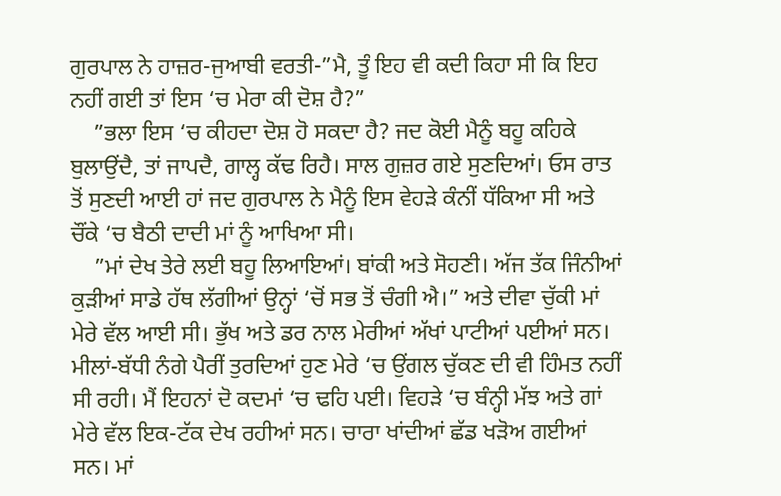ਗੁਰਪਾਲ ਨੇ ਹਾਜ਼ਰ-ਜੁਆਬੀ ਵਰਤੀ-”ਮੈ, ਤੂੰ ਇਹ ਵੀ ਕਦੀ ਕਿਹਾ ਸੀ ਕਿ ਇਹ ਨਹੀਂ ਗਈ ਤਾਂ ਇਸ ‘ਚ ਮੇਰਾ ਕੀ ਦੋਸ਼ ਹੈ?”
    ”ਭਲਾ ਇਸ ‘ਚ ਕੀਹਦਾ ਦੋਸ਼ ਹੋ ਸਕਦਾ ਹੈ? ਜਦ ਕੋਈ ਮੈਨੂੰ ਬਹੂ ਕਹਿਕੇ ਬੁਲਾਉਂਦੈ, ਤਾਂ ਜਾਪਦੈ, ਗਾਲ੍ਹ ਕੱਢ ਰਿਹੈ। ਸਾਲ ਗੁਜ਼ਰ ਗਏ ਸੁਣਦਿਆਂ। ਓਸ ਰਾਤ ਤੋਂ ਸੁਣਦੀ ਆਈ ਹਾਂ ਜਦ ਗੁਰਪਾਲ ਨੇ ਮੈਨੂੰ ਇਸ ਵੇਹੜੇ ਕੰਨੀਂ ਧੱਕਿਆ ਸੀ ਅਤੇ ਚੌਂਕੇ ‘ਚ ਬੈਠੀ ਦਾਦੀ ਮਾਂ ਨੂੰ ਆਖਿਆ ਸੀ।
    ”ਮਾਂ ਦੇਖ ਤੇਰੇ ਲਈ ਬਹੂ ਲਿਆਇਆਂ। ਬਾਂਕੀ ਅਤੇ ਸੋਹਣੀ। ਅੱਜ ਤੱਕ ਜਿੰਨੀਆਂ ਕੁੜੀਆਂ ਸਾਡੇ ਹੱਥ ਲੱਗੀਆਂ ਉਨ੍ਹਾਂ ‘ਚੋਂ ਸਭ ਤੋਂ ਚੰਗੀ ਐ।” ਅਤੇ ਦੀਵਾ ਚੁੱਕੀ ਮਾਂ ਮੇਰੇ ਵੱਲ ਆਈ ਸੀ। ਭੁੱਖ ਅਤੇ ਡਰ ਨਾਲ ਮੇਰੀਆਂ ਅੱਖਾਂ ਪਾਟੀਆਂ ਪਈਆਂ ਸਨ। ਮੀਲਾਂ-ਬੱਧੀ ਨੰਗੇ ਪੈਰੀਂ ਤੁਰਦਿਆਂ ਹੁਣ ਮੇਰੇ ‘ਚ ਉਂਗਲ ਚੁੱਕਣ ਦੀ ਵੀ ਹਿੰਮਤ ਨਹੀਂ ਸੀ ਰਹੀ। ਮੈਂ ਇਹਨਾਂ ਦੋ ਕਦਮਾਂ ‘ਚ ਢਹਿ ਪਈ। ਵਿਹੜੇ ‘ਚ ਬੰਨ੍ਹੀ ਮੱਝ ਅਤੇ ਗਾਂ ਮੇਰੇ ਵੱਲ ਇਕ-ਟੱਕ ਦੇਖ ਰਹੀਆਂ ਸਨ। ਚਾਰਾ ਖਾਂਦੀਆਂ ਛੱਡ ਖੜੋਅ ਗਈਆਂ ਸਨ। ਮਾਂ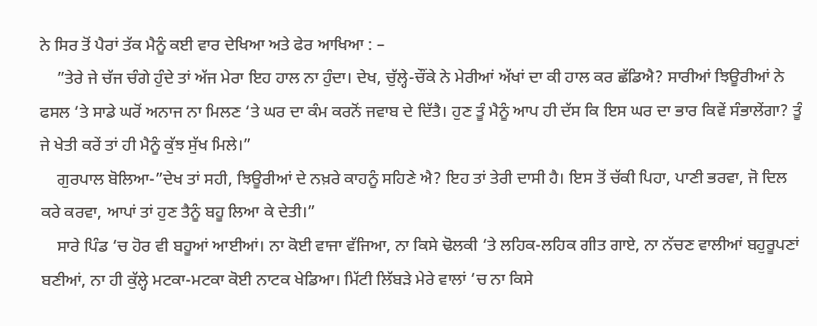ਨੇ ਸਿਰ ਤੋਂ ਪੈਰਾਂ ਤੱਕ ਮੈਨੂੰ ਕਈ ਵਾਰ ਦੇਖਿਆ ਅਤੇ ਫੇਰ ਆਖਿਆ : –
    ”ਤੇਰੇ ਜੇ ਚੱਜ ਚੰਗੇ ਹੁੰਦੇ ਤਾਂ ਅੱਜ ਮੇਰਾ ਇਹ ਹਾਲ ਨਾ ਹੁੰਦਾ। ਦੇਖ, ਚੁੱਲ੍ਹੇ-ਚੌਂਕੇ ਨੇ ਮੇਰੀਆਂ ਅੱਖਾਂ ਦਾ ਕੀ ਹਾਲ ਕਰ ਛੱਡਿਐ? ਸਾਰੀਆਂ ਝਿਊਰੀਆਂ ਨੇ ਫਸਲ ‘ਤੇ ਸਾਡੇ ਘਰੋਂ ਅਨਾਜ ਨਾ ਮਿਲਣ ‘ਤੇ ਘਰ ਦਾ ਕੰਮ ਕਰਨੋਂ ਜਵਾਬ ਦੇ ਦਿੱਤੈ। ਹੁਣ ਤੂੰ ਮੈਨੂੰ ਆਪ ਹੀ ਦੱਸ ਕਿ ਇਸ ਘਰ ਦਾ ਭਾਰ ਕਿਵੇਂ ਸੰਭਾਲੇਂਗਾ? ਤੂੰ ਜੇ ਖੇਤੀ ਕਰੇਂ ਤਾਂ ਹੀ ਮੈਨੂੰ ਕੁੱਝ ਸੁੱਖ ਮਿਲੇ।”
    ਗੁਰਪਾਲ ਬੋਲਿਆ-”ਦੇਖ ਤਾਂ ਸਹੀ, ਝਿਊਰੀਆਂ ਦੇ ਨਖ਼ਰੇ ਕਾਹਨੂੰ ਸਹਿਣੇ ਐ? ਇਹ ਤਾਂ ਤੇਰੀ ਦਾਸੀ ਹੈ। ਇਸ ਤੋਂ ਚੱਕੀ ਪਿਹਾ, ਪਾਣੀ ਭਰਵਾ, ਜੋ ਦਿਲ ਕਰੇ ਕਰਵਾ, ਆਪਾਂ ਤਾਂ ਹੁਣ ਤੈਨੂੰ ਬਹੂ ਲਿਆ ਕੇ ਦੇਤੀ।”
    ਸਾਰੇ ਪਿੰਡ ‘ਚ ਹੋਰ ਵੀ ਬਹੂਆਂ ਆਈਆਂ। ਨਾ ਕੋਈ ਵਾਜਾ ਵੱਜਿਆ, ਨਾ ਕਿਸੇ ਢੋਲਕੀ ‘ਤੇ ਲਹਿਕ-ਲਹਿਕ ਗੀਤ ਗਾਏ, ਨਾ ਨੱਚਣ ਵਾਲੀਆਂ ਬਹੁਰੂਪਣਾਂ ਬਣੀਆਂ, ਨਾ ਹੀ ਕੁੱਲ੍ਹੇ ਮਟਕਾ-ਮਟਕਾ ਕੋਈ ਨਾਟਕ ਖੇਡਿਆ। ਮਿੱਟੀ ਲਿੱਬੜੇ ਮੇਰੇ ਵਾਲਾਂ ‘ਚ ਨਾ ਕਿਸੇ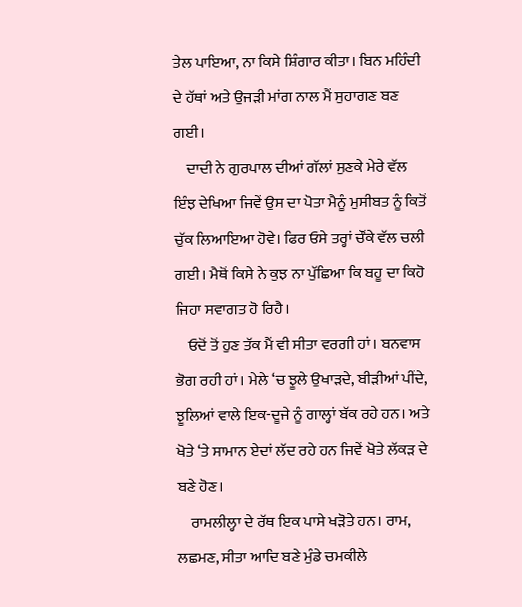ਤੇਲ ਪਾਇਆ, ਨਾ ਕਿਸੇ ਸ਼ਿੰਗਾਰ ਕੀਤਾ। ਬਿਨ ਮਹਿੰਦੀ ਦੇ ਹੱਥਾਂ ਅਤੇ ਉਜੜੀ ਮਾਂਗ ਨਾਲ ਮੈਂ ਸੁਹਾਗਣ ਬਣ ਗਈ।
    ਦਾਦੀ ਨੇ ਗੁਰਪਾਲ ਦੀਆਂ ਗੱਲਾਂ ਸੁਣਕੇ ਮੇਰੇ ਵੱਲ ਇੰਝ ਦੇਖਿਆ ਜਿਵੇਂ ਉਸ ਦਾ ਪੋਤਾ ਮੈਨੂੰ ਮੁਸੀਬਤ ਨੂੰ ਕਿਤੋਂ ਚੁੱਕ ਲਿਆਇਆ ਹੋਵੇ। ਫਿਰ ਓਸੇ ਤਰ੍ਹਾਂ ਚੌਂਕੇ ਵੱਲ ਚਲੀ ਗਈ। ਮੈਥੋਂ ਕਿਸੇ ਨੇ ਕੁਝ ਨਾ ਪੁੱਛਿਆ ਕਿ ਬਹੂ ਦਾ ਕਿਹੋ ਜਿਹਾ ਸਵਾਗਤ ਹੋ ਰਿਹੈ।
    ਓਦੋਂ ਤੋਂ ਹੁਣ ਤੱਕ ਮੈਂ ਵੀ ਸੀਤਾ ਵਰਗੀ ਹਾਂ। ਬਨਵਾਸ ਭੋਗ ਰਹੀ ਹਾਂ। ਮੇਲੇ ‘ਚ ਝੂਲੇ ਉਖਾੜਦੇ, ਬੀੜੀਆਂ ਪੀਂਦੇ, ਝੂਲਿਆਂ ਵਾਲੇ ਇਕ-ਦੂਜੇ ਨੂੰ ਗਾਲ੍ਹਾਂ ਬੱਕ ਰਹੇ ਹਨ। ਅਤੇ ਖੋਤੇ ‘ਤੇ ਸਾਮਾਨ ਏਦਾਂ ਲੱਦ ਰਹੇ ਹਨ ਜਿਵੇਂ ਖੋਤੇ ਲੱਕੜ ਦੇ ਬਣੇ ਹੋਣ।
    ਰਾਮਲੀਲ੍ਹਾ ਦੇ ਰੱਥ ਇਕ ਪਾਸੇ ਖੜੋਤੇ ਹਨ। ਰਾਮ, ਲਛਮਣ, ਸੀਤਾ ਆਦਿ ਬਣੇ ਮੁੰਡੇ ਚਮਕੀਲੇ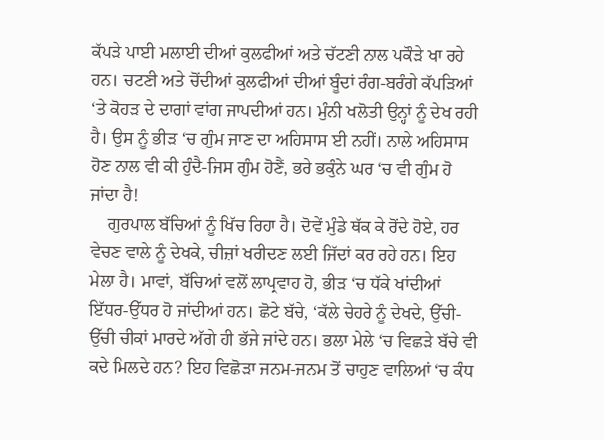ਕੱਪੜੇ ਪਾਈ ਮਲਾਈ ਦੀਆਂ ਕੁਲਫੀਆਂ ਅਤੇ ਚੱਟਣੀ ਨਾਲ ਪਕੌੜੇ ਖਾ ਰਹੇ ਹਨ। ਚਟਣੀ ਅਤੇ ਚੋਂਦੀਆਂ ਕੁਲਫੀਆਂ ਦੀਆਂ ਬੂੰਦਾਂ ਰੰਗ-ਬਰੰਗੇ ਕੱਪੜਿਆਂ ‘ਤੇ ਕੋਹੜ ਦੇ ਦਾਗਾਂ ਵਾਂਗ ਜਾਪਦੀਆਂ ਹਨ। ਮੁੰਨੀ ਖਲੋਤੀ ਉਨ੍ਹਾਂ ਨੂੰ ਦੇਖ ਰਹੀ ਹੈ। ਉਸ ਨੂੰ ਭੀੜ ‘ਚ ਗੁੰਮ ਜਾਣ ਦਾ ਅਹਿਸਾਸ ਈ ਨਹੀਂ। ਨਾਲੇ ਅਹਿਸਾਸ ਹੋਣ ਨਾਲ ਵੀ ਕੀ ਹੁੰਦੈ-ਜਿਸ ਗੁੰਮ ਹੋਣੈਂ, ਭਰੇ ਭਕੁੰਨੇ ਘਰ ‘ਚ ਵੀ ਗੁੰਮ ਹੋ ਜਾਂਦਾ ਹੈ!
    ਗੁਰਪਾਲ ਬੱਚਿਆਂ ਨੂੰ ਖਿੱਚ ਰਿਹਾ ਹੈ। ਦੋਵੇਂ ਮੁੰਡੇ ਥੱਕ ਕੇ ਰੋਂਦੇ ਹੋਏ, ਹਰ ਵੇਚਣ ਵਾਲੇ ਨੂੰ ਦੇਖਕੇ, ਚੀਜ਼ਾਂ ਖਰੀਦਣ ਲਈ ਜਿੱਦਾਂ ਕਰ ਰਹੇ ਹਨ। ਇਹ ਮੇਲਾ ਹੈ। ਮਾਵਾਂ, ਬੱਚਿਆਂ ਵਲੋਂ ਲਾਪ੍ਰਵਾਹ ਹੋ, ਭੀੜ ‘ਚ ਧੱਕੇ ਖਾਂਦੀਆਂ ਇੱਧਰ-ਉੱਧਰ ਹੋ ਜਾਂਦੀਆਂ ਹਨ। ਛੋਟੇ ਬੱਚੇ, ‘ਕੱਲੇ ਚੇਹਰੇ ਨੂੰ ਦੇਖਦੇ, ਉੱਚੀ-ਉੱਚੀ ਚੀਕਾਂ ਮਾਰਦੇ ਅੱਗੇ ਹੀ ਭੱਜੇ ਜਾਂਦੇ ਹਨ। ਭਲਾ ਮੇਲੇ ‘ਚ ਵਿਛੜੇ ਬੱਚੇ ਵੀ ਕਦੇ ਮਿਲਦੇ ਹਨ? ਇਹ ਵਿਛੋੜਾ ਜਨਮ-ਜਨਮ ਤੋਂ ਚਾਹੁਣ ਵਾਲਿਆਂ ‘ਚ ਕੰਧ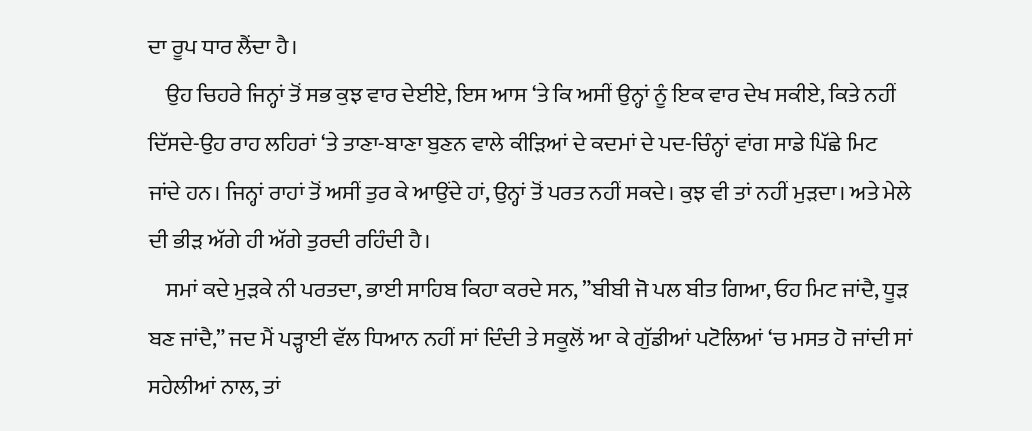ਦਾ ਰੂਪ ਧਾਰ ਲੈਂਦਾ ਹੈ।
    ਉਹ ਚਿਹਰੇ ਜਿਨ੍ਹਾਂ ਤੋਂ ਸਭ ਕੁਝ ਵਾਰ ਦੇਈਏ, ਇਸ ਆਸ ‘ਤੇ ਕਿ ਅਸੀਂ ਉਨ੍ਹਾਂ ਨੂੰ ਇਕ ਵਾਰ ਦੇਖ ਸਕੀਏ, ਕਿਤੇ ਨਹੀਂ ਦਿੱਸਦੇ-ਉਹ ਰਾਹ ਲਹਿਰਾਂ ‘ਤੇ ਤਾਣਾ-ਬਾਣਾ ਬੁਣਨ ਵਾਲੇ ਕੀੜਿਆਂ ਦੇ ਕਦਮਾਂ ਦੇ ਪਦ-ਚਿੰਨ੍ਹਾਂ ਵਾਂਗ ਸਾਡੇ ਪਿੱਛੇ ਮਿਟ ਜਾਂਦੇ ਹਨ। ਜਿਨ੍ਹਾਂ ਰਾਹਾਂ ਤੋਂ ਅਸੀਂ ਤੁਰ ਕੇ ਆਉਂਦੇ ਹਾਂ, ਉਨ੍ਹਾਂ ਤੋਂ ਪਰਤ ਨਹੀਂ ਸਕਦੇ। ਕੁਝ ਵੀ ਤਾਂ ਨਹੀਂ ਮੁੜਦਾ। ਅਤੇ ਮੇਲੇ ਦੀ ਭੀੜ ਅੱਗੇ ਹੀ ਅੱਗੇ ਤੁਰਦੀ ਰਹਿੰਦੀ ਹੈ।
    ਸਮਾਂ ਕਦੇ ਮੁੜਕੇ ਨੀ ਪਰਤਦਾ, ਭਾਈ ਸਾਹਿਬ ਕਿਹਾ ਕਰਦੇ ਸਨ, ”ਬੀਬੀ ਜੋ ਪਲ ਬੀਤ ਗਿਆ, ਓਹ ਮਿਟ ਜਾਂਦੈ, ਧੂੜ ਬਣ ਜਾਂਦੈ,” ਜਦ ਮੈਂ ਪੜ੍ਹਾਈ ਵੱਲ ਧਿਆਨ ਨਹੀਂ ਸਾਂ ਦਿੰਦੀ ਤੇ ਸਕੂਲੋਂ ਆ ਕੇ ਗੁੱਡੀਆਂ ਪਟੋਲਿਆਂ ‘ਚ ਮਸਤ ਹੋ ਜਾਂਦੀ ਸਾਂ ਸਹੇਲੀਆਂ ਨਾਲ, ਤਾਂ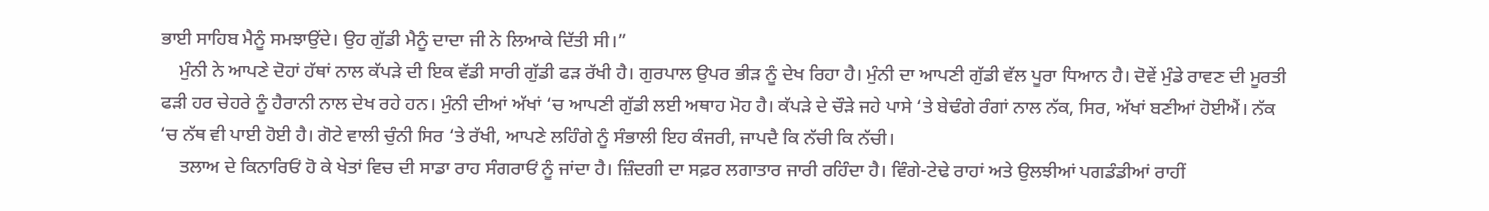ਭਾਈ ਸਾਹਿਬ ਮੈਨੂੰ ਸਮਝਾਉਂਦੇ। ਉਹ ਗੁੱਡੀ ਮੈਨੂੰ ਦਾਦਾ ਜੀ ਨੇ ਲਿਆਕੇ ਦਿੱਤੀ ਸੀ।”
    ਮੁੰਨੀ ਨੇ ਆਪਣੇ ਦੋਹਾਂ ਹੱਥਾਂ ਨਾਲ ਕੱਪੜੇ ਦੀ ਇਕ ਵੱਡੀ ਸਾਰੀ ਗੁੱਡੀ ਫੜ ਰੱਖੀ ਹੈ। ਗੁਰਪਾਲ ਉਪਰ ਭੀੜ ਨੂੰ ਦੇਖ ਰਿਹਾ ਹੈ। ਮੁੰਨੀ ਦਾ ਆਪਣੀ ਗੁੱਡੀ ਵੱਲ ਪੂਰਾ ਧਿਆਨ ਹੈ। ਦੋਵੇਂ ਮੁੰਡੇ ਰਾਵਣ ਦੀ ਮੂਰਤੀ ਫੜੀ ਹਰ ਚੇਹਰੇ ਨੂੰ ਹੈਰਾਨੀ ਨਾਲ ਦੇਖ ਰਹੇ ਹਨ। ਮੁੰਨੀ ਦੀਆਂ ਅੱਖਾਂ ‘ਚ ਆਪਣੀ ਗੁੱਡੀ ਲਈ ਅਥਾਹ ਮੋਹ ਹੈ। ਕੱਪੜੇ ਦੇ ਚੌੜੇ ਜਹੇ ਪਾਸੇ ‘ਤੇ ਬੇਢੰਗੇ ਰੰਗਾਂ ਨਾਲ ਨੱਕ, ਸਿਰ, ਅੱਖਾਂ ਬਣੀਆਂ ਹੋਈਐਂ। ਨੱਕ ‘ਚ ਨੱਥ ਵੀ ਪਾਈ ਹੋਈ ਹੈ। ਗੋਟੇ ਵਾਲੀ ਚੁੰਨੀ ਸਿਰ ‘ਤੇ ਰੱਖੀ, ਆਪਣੇ ਲਹਿੰਗੇ ਨੂੰ ਸੰਭਾਲੀ ਇਹ ਕੰਜਰੀ, ਜਾਪਦੈ ਕਿ ਨੱਚੀ ਕਿ ਨੱਚੀ।
    ਤਲਾਅ ਦੇ ਕਿਨਾਰਿਓਂ ਹੋ ਕੇ ਖੇਤਾਂ ਵਿਚ ਦੀ ਸਾਡਾ ਰਾਹ ਸੰਗਰਾਓਂ ਨੂੰ ਜਾਂਦਾ ਹੈ। ਜ਼ਿੰਦਗੀ ਦਾ ਸਫ਼ਰ ਲਗਾਤਾਰ ਜਾਰੀ ਰਹਿੰਦਾ ਹੈ। ਵਿੰਗੇ-ਟੇਢੇ ਰਾਹਾਂ ਅਤੇ ਉਲਝੀਆਂ ਪਗਡੰਡੀਆਂ ਰਾਹੀਂ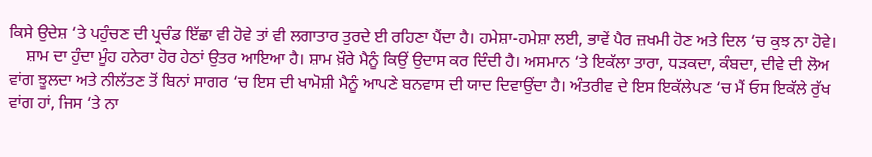ਕਿਸੇ ਉਦੇਸ਼ ‘ਤੇ ਪਹੁੰਚਣ ਦੀ ਪ੍ਰਚੰਡ ਇੱਛਾ ਵੀ ਹੋਵੇ ਤਾਂ ਵੀ ਲਗਾਤਾਰ ਤੁਰਦੇ ਈ ਰਹਿਣਾ ਪੈਂਦਾ ਹੈ। ਹਮੇਸ਼ਾ-ਹਮੇਸ਼ਾ ਲਈ, ਭਾਵੇਂ ਪੈਰ ਜ਼ਖਮੀ ਹੋਣ ਅਤੇ ਦਿਲ ‘ਚ ਕੁਝ ਨਾ ਹੋਵੇ।
    ਸ਼ਾਮ ਦਾ ਹੁੰਦਾ ਮੂੰਹ ਹਨੇਰਾ ਹੋਰ ਹੇਠਾਂ ਉਤਰ ਆਇਆ ਹੈ। ਸ਼ਾਮ ਖ਼ੌਰੇ ਮੈਨੂੰ ਕਿਉਂ ਉਦਾਸ ਕਰ ਦਿੰਦੀ ਹੈ। ਅਸਮਾਨ ‘ਤੇ ਇਕੱਲਾ ਤਾਰਾ, ਧੜਕਦਾ, ਕੰਬਦਾ, ਦੀਵੇ ਦੀ ਲੋਅ ਵਾਂਗ ਝੂਲਦਾ ਅਤੇ ਨੀਲੱਤਣ ਤੋਂ ਬਿਨਾਂ ਸਾਗਰ ‘ਚ ਇਸ ਦੀ ਖਾਮੋਸ਼ੀ ਮੈਨੂੰ ਆਪਣੇ ਬਨਵਾਸ ਦੀ ਯਾਦ ਦਿਵਾਉਂਦਾ ਹੈ। ਅੰਤਰੀਵ ਦੇ ਇਸ ਇਕੱਲੇਪਣ ‘ਚ ਮੈਂ ਓਸ ਇਕੱਲੇ ਰੁੱਖ ਵਾਂਗ ਹਾਂ, ਜਿਸ ‘ਤੇ ਨਾ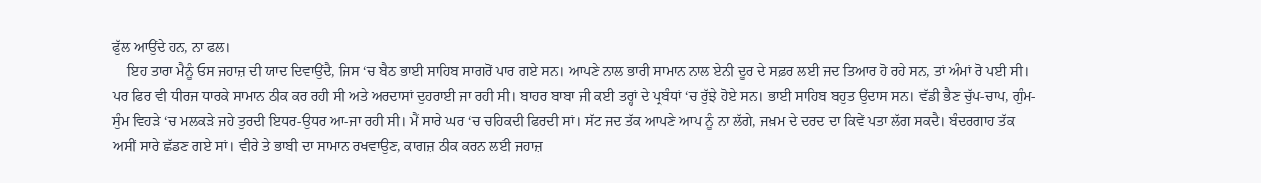ਫੁੱਲ ਆਉਂਦੇ ਹਨ, ਨਾ ਫਲ।
    ਇਹ ਤਾਰਾ ਮੈਨੂੰ ਓਸ ਜਹਾਜ਼ ਦੀ ਯਾਦ ਦਿਵਾਉਂਦੈ, ਜਿਸ ‘ਚ ਬੈਠ ਭਾਈ ਸਾਹਿਬ ਸਾਗਰੋਂ ਪਾਰ ਗਏ ਸਨ। ਆਪਣੇ ਨਾਲ ਭਾਰੀ ਸਾਮਾਨ ਨਾਲ ਏਨੀ ਦੂਰ ਦੇ ਸਫ਼ਰ ਲਈ ਜਦ ਤਿਆਰ ਹੋ ਰਹੇ ਸਨ, ਤਾਂ ਅੰਮਾਂ ਰੋ ਪਈ ਸੀ। ਪਰ ਫਿਰ ਵੀ ਧੀਰਜ ਧਾਰਕੇ ਸਾਮਾਨ ਠੀਕ ਕਰ ਰਹੀ ਸੀ ਅਤੇ ਅਰਦਾਸਾਂ ਦੁਹਰਾਈ ਜਾ ਰਹੀ ਸੀ। ਬਾਹਰ ਬਾਬਾ ਜੀ ਕਈ ਤਰ੍ਹਾਂ ਦੇ ਪ੍ਰਬੰਧਾਂ ‘ਚ ਰੁੱਝੇ ਹੋਏ ਸਨ। ਭਾਈ ਸਾਹਿਬ ਬਹੁਤ ਉਦਾਸ ਸਨ। ਵੱਡੀ ਭੈਣ ਚੁੱਪ-ਚਾਪ, ਗੁੰਮ-ਸੁੰਮ ਵਿਹੜੇ ‘ਚ ਮਲਕੜੇ ਜਹੇ ਤੁਰਦੀ ਇਧਰ-ਉਧਰ ਆ-ਜਾ ਰਹੀ ਸੀ। ਮੈਂ ਸਾਰੇ ਘਰ ‘ਚ ਚਹਿਕਦੀ ਫਿਰਦੀ ਸਾਂ। ਸੱਟ ਜਦ ਤੱਕ ਆਪਣੇ ਆਪ ਨੂੰ ਨਾ ਲੱਗੇ, ਜਖ਼ਮ ਦੇ ਦਰਦ ਦਾ ਕਿਵੇਂ ਪਤਾ ਲੱਗ ਸਕਦੈ। ਬੰਦਰਗਾਹ ਤੱਕ ਅਸੀਂ ਸਾਰੇ ਛੱਡਣ ਗਏ ਸਾਂ। ਵੀਰੇ ਤੇ ਭਾਬੀ ਦਾ ਸਾਮਾਨ ਰਖਵਾਉਣ, ਕਾਗਜ਼ ਠੀਕ ਕਰਨ ਲੲਂੀ ਜਹਾਜ਼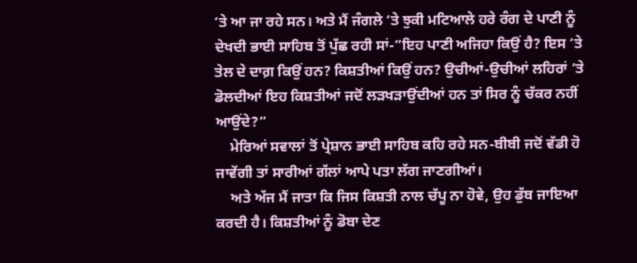‘ਤੇ ਆ ਜਾ ਰਹੇ ਸਨ। ਅਤੇ ਮੈਂ ਜੰਗਲੇ ‘ਤੇ ਝੁਕੀ ਮਟਿਆਲੇ ਹਰੇ ਰੰਗ ਦੇ ਪਾਣੀ ਨੂੰ ਦੇਖਦੀ ਭਾਈ ਸਾਹਿਬ ਤੋਂ ਪੁੱਛ ਰਹੀ ਸਾਂ-”ਇਹ ਪਾਣੀ ਅਜਿਹਾ ਕਿਉਂ ਹੈ? ਇਸ ‘ਤੇ ਤੇਲ ਦੇ ਦਾਗ਼ ਕਿਉਂ ਹਨ? ਕਿਸ਼ਤੀਆਂ ਕਿਉਂ ਹਨ? ਉਚੀਆਂ-ਉਚੀਆਂ ਲਹਿਰਾਂ ‘ਤੇ ਡੋਲਦੀਆਂ ਇਹ ਕਿਸ਼ਤੀਆਂ ਜਦੋਂ ਲੜਖੜਾਉਂਦੀਆਂ ਹਨ ਤਾਂ ਸਿਰ ਨੂੰ ਚੱਕਰ ਨਹੀਂ ਆਉਂਦੇ?”
    ਮੇਰਿਆਂ ਸਵਾਲਾਂ ਤੋਂ ਪ੍ਰੇਸ਼ਾਨ ਭਾਈ ਸਾਹਿਬ ਕਹਿ ਰਹੇ ਸਨ-ਬੀਬੀ ਜਦੋਂ ਵੱਡੀ ਹੋ ਜਾਵੇਂਗੀ ਤਾਂ ਸਾਰੀਆਂ ਗੱਲਾਂ ਆਪੇ ਪਤਾ ਲੱਗ ਜਾਣਗੀਆਂ।
    ਅਤੇ ਅੱਜ ਮੈਂ ਜਾਤਾ ਕਿ ਜਿਸ ਕਿਸ਼ਤੀ ਨਾਲ ਚੱਪੂ ਨਾ ਹੋਵੇ, ਉਹ ਡੁੱਬ ਜਾਇਆ ਕਰਦੀ ਹੈ। ਕਿਸ਼ਤੀਆਂ ਨੂੰ ਡੋਬਾ ਦੇਣ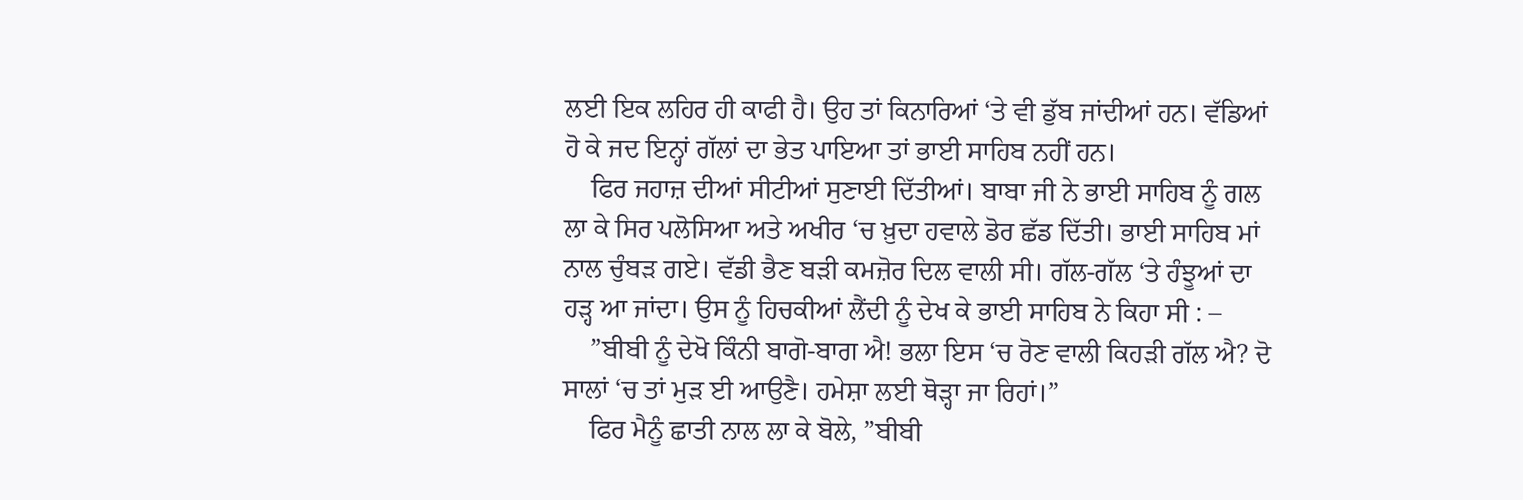ਲਈ ਇਕ ਲਹਿਰ ਹੀ ਕਾਫੀ ਹੈ। ਉਹ ਤਾਂ ਕਿਨਾਰਿਆਂ ‘ਤੇ ਵੀ ਡੁੱਬ ਜਾਂਦੀਆਂ ਹਨ। ਵੱਡਿਆਂ ਹੋ ਕੇ ਜਦ ਇਨ੍ਹਾਂ ਗੱਲਾਂ ਦਾ ਭੇਤ ਪਾਇਆ ਤਾਂ ਭਾਈ ਸਾਹਿਬ ਨਹੀਂ ਹਨ।
    ਫਿਰ ਜਹਾਜ਼ ਦੀਆਂ ਸੀਟੀਆਂ ਸੁਣਾਈ ਦਿੱਤੀਆਂ। ਬਾਬਾ ਜੀ ਨੇ ਭਾਈ ਸਾਹਿਬ ਨੂੰ ਗਲ ਲਾ ਕੇ ਸਿਰ ਪਲੋਸਿਆ ਅਤੇ ਅਖੀਰ ‘ਚ ਖ਼ੁਦਾ ਹਵਾਲੇ ਡੋਰ ਛੱਡ ਦਿੱਤੀ। ਭਾਈ ਸਾਹਿਬ ਮਾਂ ਨਾਲ ਚੁੰਬੜ ਗਏ। ਵੱਡੀ ਭੈਣ ਬੜੀ ਕਮਜ਼ੋਰ ਦਿਲ ਵਾਲੀ ਸੀ। ਗੱਲ-ਗੱਲ ‘ਤੇ ਹੰਝੂਆਂ ਦਾ ਹੜ੍ਹ ਆ ਜਾਂਦਾ। ਉਸ ਨੂੰ ਹਿਚਕੀਆਂ ਲੈਂਦੀ ਨੂੰ ਦੇਖ ਕੇ ਭਾਈ ਸਾਹਿਬ ਨੇ ਕਿਹਾ ਸੀ : –
    ”ਬੀਬੀ ਨੂੰ ਦੇਖੋ ਕਿੰਨੀ ਬਾਗੋ-ਬਾਗ ਐ! ਭਲਾ ਇਸ ‘ਚ ਰੋਣ ਵਾਲੀ ਕਿਹੜੀ ਗੱਲ ਐ? ਦੋ ਸਾਲਾਂ ‘ਚ ਤਾਂ ਮੁੜ ਈ ਆਉਣੈ। ਹਮੇਸ਼ਾ ਲਈ ਥੋੜ੍ਹਾ ਜਾ ਰਿਹਾਂ।”
    ਫਿਰ ਮੈਨੂੰ ਛਾਤੀ ਨਾਲ ਲਾ ਕੇ ਬੋਲੇ, ”ਬੀਬੀ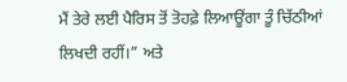ਮੈਂ ਤੇਰੇ ਲਈ ਪੈਰਿਸ ਤੋਂ ਤੋਹਫ਼ੇ ਲਿਆਊਂਗਾ ਤੂੰ ਚਿੱਠੀਆਂ ਲਿਖਦੀ ਰਹੀਂ।” ਅਤੇ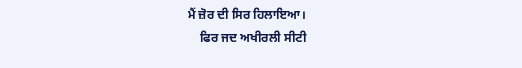ਮੈਂ ਜ਼ੋਰ ਦੀ ਸਿਰ ਹਿਲਾਇਆ।
    ਫਿਰ ਜਦ ਅਖੀਰਲੀ ਸੀਟੀ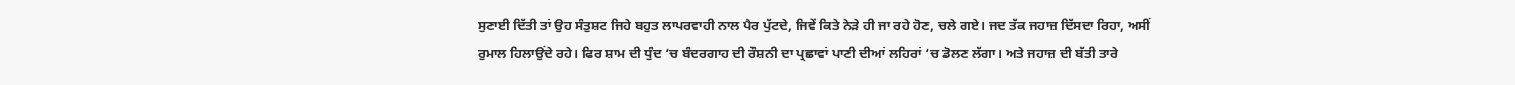ਸੁਣਾਈ ਦਿੱਤੀ ਤਾਂ ਉਹ ਸੰਤੁਸ਼ਟ ਜਿਹੇ ਬਹੁਤ ਲਾਪਰਵਾਹੀ ਨਾਲ ਪੈਰ ਪੁੱਟਦੇ, ਜਿਵੇਂ ਕਿਤੇ ਨੇੜੇ ਹੀ ਜਾ ਰਹੇ ਹੋਣ, ਚਲੇ ਗਏ। ਜਦ ਤੱਕ ਜਹਾਜ਼ ਦਿੱਸਦਾ ਰਿਹਾ, ਅਸੀਂ ਰੁਮਾਲ ਹਿਲਾਉਂਦੇ ਰਹੇ। ਫਿਰ ਸ਼ਾਮ ਦੀ ਧੁੰਦ ‘ਚ ਬੰਦਰਗਾਹ ਦੀ ਰੌਸ਼ਨੀ ਦਾ ਪ੍ਰਛਾਵਾਂ ਪਾਣੀ ਦੀਆਂ ਲਹਿਰਾਂ ‘ਚ ਡੋਲਣ ਲੱਗਾ। ਅਤੇ ਜਹਾਜ਼ ਦੀ ਬੱਤੀ ਤਾਰੇ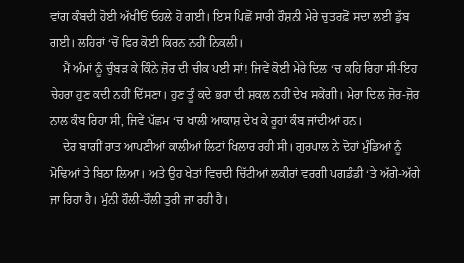ਵਾਂਗ ਕੰਬਦੀ ਹੋਈ ਅੱਖੀਓਂ ਓਹਲੇ ਹੋ ਗਈ। ਇਸ ਪਿਛੋਂ ਸਾਰੀ ਰੌਸ਼ਨੀ ਮੇਰੇ ਚੁਤਰਫ਼ੋਂ ਸਦਾ ਲਈ ਡੁੱਬ ਗਈ। ਲਹਿਰਾਂ ‘ਚੋਂ ਫਿਰ ਕੋਈ ਕਿਰਨ ਨਹੀਂ ਨਿਕਲੀ।
    ਮੈਂ ਅੰਮਾਂ ਨੂੰ ਚੁੰਬੜ ਕੇ ਕਿੰਨੇ ਜ਼ੋਰ ਦੀ ਚੀਕ ਪਈ ਸਾਂ! ਜਿਵੇਂ ਕੋਈ ਮੇਰੇ ਦਿਲ ‘ਚ ਕਹਿ ਰਿਹਾ ਸੀ-ਇਹ ਚੇਹਰਾ ਹੁਣ ਕਦੀ ਨਹੀਂ ਦਿੱਸਣਾ। ਹੁਣ ਤੂੰ ਕਦੇ ਭਰਾ ਦੀ ਸ਼ਕਲ ਨਹੀਂ ਦੇਖ ਸਕੇਂਗੀ। ਮੇਰਾ ਦਿਲ ਜ਼ੋਰ-ਜ਼ੋਰ ਨਾਲ ਕੰਬ ਰਿਹਾ ਸੀ, ਜਿਵੇਂ ਪੱਛਮ ‘ਚ ਖਾਲੀ ਆਕਾਸ਼ ਦੇਖ ਕੇ ਰੂਹਾਂ ਕੰਬ ਜਾਂਦੀਆਂ ਹਨ।
    ਦੇਰ ਬਾਗੀਂ ਰਾਤ ਆਪਣੀਆਂ ਕਾਲੀਆਂ ਲਿਟਾਂ ਖਿਲਾਰ ਰਹੀ ਸੀ। ਗੁਰਪਾਲ ਨੇ ਦੋਹਾਂ ਮੁੰਡਿਆਂ ਨੂੰ ਮੋਢਿਆਂ ਤੇ ਬਿਠਾ ਲਿਆ। ਅਤੇ ਉਹ ਖੇਤਾਂ ਵਿਚਦੀ ਚਿੱਟੀਆਂ ਲਕੀਰਾਂ ਵਰਗੀ ਪਗਡੰਡੀ ‘ਤੇ ਅੱਗੇ-ਅੱਗੇ ਜਾ ਰਿਹਾ ਹੈ। ਮੁੰਨੀ ਹੌਲੀ-ਹੌਲੀ ਤੁਰੀ ਜਾ ਰਹੀ ਹੈ।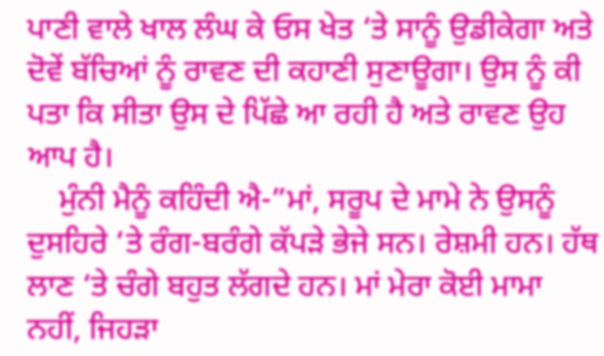ਪਾਣੀ ਵਾਲੇ ਖਾਲ ਲੰਘ ਕੇ ਓਸ ਖੇਤ ‘ਤੇ ਸਾਨੂੰ ਉਡੀਕੇਗਾ ਅਤੇ ਦੋਵੇਂ ਬੱਚਿਆਂ ਨੂੰ ਰਾਵਣ ਦੀ ਕਹਾਣੀ ਸੁਣਾਊਗਾ। ਉਸ ਨੂੰ ਕੀ ਪਤਾ ਕਿ ਸੀਤਾ ਉਸ ਦੇ ਪਿੱਛੇ ਆ ਰਹੀ ਹੈ ਅਤੇ ਰਾਵਣ ਉਹ ਆਪ ਹੈ।
    ਮੁੰਨੀ ਮੈਨੂੰ ਕਹਿੰਦੀ ਐ-”ਮਾਂ, ਸਰੂਪ ਦੇ ਮਾਮੇ ਨੇ ਉਸਨੂੰ ਦੁਸਹਿਰੇ ‘ਤੇ ਰੰਗ-ਬਰੰਗੇ ਕੱਪੜੇ ਭੇਜੇ ਸਨ। ਰੇਸ਼ਮੀ ਹਨ। ਹੱਥ ਲਾਣ ‘ਤੇ ਚੰਗੇ ਬਹੁਤ ਲੱਗਦੇ ਹਨ। ਮਾਂ ਮੇਰਾ ਕੋਈ ਮਾਮਾ ਨਹੀਂ, ਜਿਹੜਾ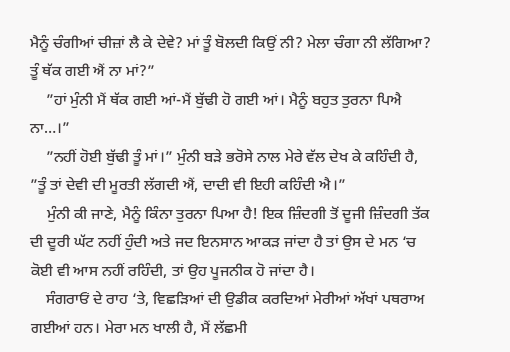ਮੈਨੂੰ ਚੰਗੀਆਂ ਚੀਜ਼ਾਂ ਲੈ ਕੇ ਦੇਵੇ? ਮਾਂ ਤੂੰ ਬੋਲਦੀ ਕਿਉਂ ਨੀ? ਮੇਲਾ ਚੰਗਾ ਨੀ ਲੱਗਿਆ? ਤੂੰ ਥੱਕ ਗਈ ਐਂ ਨਾ ਮਾਂ?”
    ”ਹਾਂ ਮੁੰਨੀ ਮੈਂ ਥੱਕ ਗਈ ਆਂ-ਮੈਂ ਬੁੱਢੀ ਹੋ ਗਈ ਆਂ। ਮੈਨੂੰ ਬਹੁਤ ਤੁਰਨਾ ਪਿਐ ਨਾ…।”
    ”ਨਹੀਂ ਹੋਈ ਬੁੱਢੀ ਤੂੰ ਮਾਂ।” ਮੁੰਨੀ ਬੜੇ ਭਰੋਸੇ ਨਾਲ ਮੇਰੇ ਵੱਲ ਦੇਖ ਕੇ ਕਹਿੰਦੀ ਹੈ, ”ਤੂੰ ਤਾਂ ਦੇਵੀ ਦੀ ਮੂਰਤੀ ਲੱਗਦੀ ਐਂ, ਦਾਦੀ ਵੀ ਇਹੀ ਕਹਿੰਦੀ ਐ।”
    ਮੁੰਨੀ ਕੀ ਜਾਣੇ, ਮੈਨੂੰ ਕਿੰਨਾ ਤੁਰਨਾ ਪਿਆ ਹੈ! ਇਕ ਜ਼ਿੰਦਗੀ ਤੋਂ ਦੂਜੀ ਜ਼ਿੰਦਗੀ ਤੱਕ ਦੀ ਦੂਰੀ ਘੱਟ ਨਹੀਂ ਹੁੰਦੀ ਅਤੇ ਜਦ ਇਨਸਾਨ ਆਕੜ ਜਾਂਦਾ ਹੈ ਤਾਂ ਉਸ ਦੇ ਮਨ ‘ਚ ਕੋਈ ਵੀ ਆਸ ਨਹੀਂ ਰਹਿੰਦੀ, ਤਾਂ ਉਹ ਪੂਜਨੀਕ ਹੋ ਜਾਂਦਾ ਹੈ।
    ਸੰਗਰਾਓਂ ਦੇ ਰਾਹ ‘ਤੇ, ਵਿਛੜਿਆਂ ਦੀ ਉਡੀਕ ਕਰਦਿਆਂ ਮੇਰੀਆਂ ਅੱਖਾਂ ਪਥਰਾਅ ਗਈਆਂ ਹਨ। ਮੇਰਾ ਮਨ ਖਾਲੀ ਹੈ, ਮੈਂ ਲੱਛਮੀ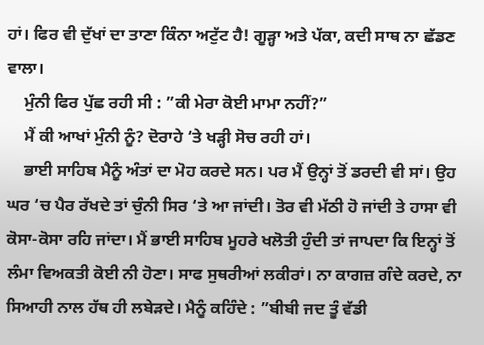ਹਾਂ। ਫਿਰ ਵੀ ਦੁੱਖਾਂ ਦਾ ਤਾਣਾ ਕਿੰਨਾ ਅਟੁੱਟ ਹੈ! ਗੂੜ੍ਹਾ ਅਤੇ ਪੱਕਾ, ਕਦੀ ਸਾਥ ਨਾ ਛੱਡਣ ਵਾਲਾ।
    ਮੁੰਨੀ ਫਿਰ ਪੁੱਛ ਰਹੀ ਸੀ : ”ਕੀ ਮੇਰਾ ਕੋਈ ਮਾਮਾ ਨਹੀਂ?”
    ਮੈਂ ਕੀ ਆਖਾਂ ਮੁੰਨੀ ਨੂੰ? ਦੋਰਾਹੇ ‘ਤੇ ਖੜ੍ਹੀ ਸੋਚ ਰਹੀ ਹਾਂ।
    ਭਾਈ ਸਾਹਿਬ ਮੈਨੂੰ ਅੰਤਾਂ ਦਾ ਮੋਹ ਕਰਦੇ ਸਨ। ਪਰ ਮੈਂ ਉਨ੍ਹਾਂ ਤੋਂ ਡਰਦੀ ਵੀ ਸਾਂ। ਉਹ ਘਰ ‘ਚ ਪੈਰ ਰੱਖਦੇ ਤਾਂ ਚੁੰਨੀ ਸਿਰ ‘ਤੇ ਆ ਜਾਂਦੀ। ਤੋਰ ਵੀ ਮੱਠੀ ਹੋ ਜਾਂਦੀ ਤੇ ਹਾਸਾ ਵੀ ਕੋਸਾ-ਕੋਸਾ ਰਹਿ ਜਾਂਦਾ। ਮੈਂ ਭਾਈ ਸਾਹਿਬ ਮੂਹਰੇ ਖਲੋਤੀ ਹੁੰਦੀ ਤਾਂ ਜਾਪਦਾ ਕਿ ਇਨ੍ਹਾਂ ਤੋਂ ਲੰਮਾ ਵਿਅਕਤੀ ਕੋਈ ਨੀ ਹੋਣਾ। ਸਾਫ ਸੁਥਰੀਆਂ ਲਕੀਰਾਂ। ਨਾ ਕਾਗਜ਼ ਗੰਦੇ ਕਰਦੇ, ਨਾ ਸਿਆਹੀ ਨਾਲ ਹੱਥ ਹੀ ਲਬੇੜਦੇ। ਮੈਨੂੰ ਕਹਿੰਦੇ : ”ਬੀਬੀ ਜਦ ਤੂੰ ਵੱਡੀ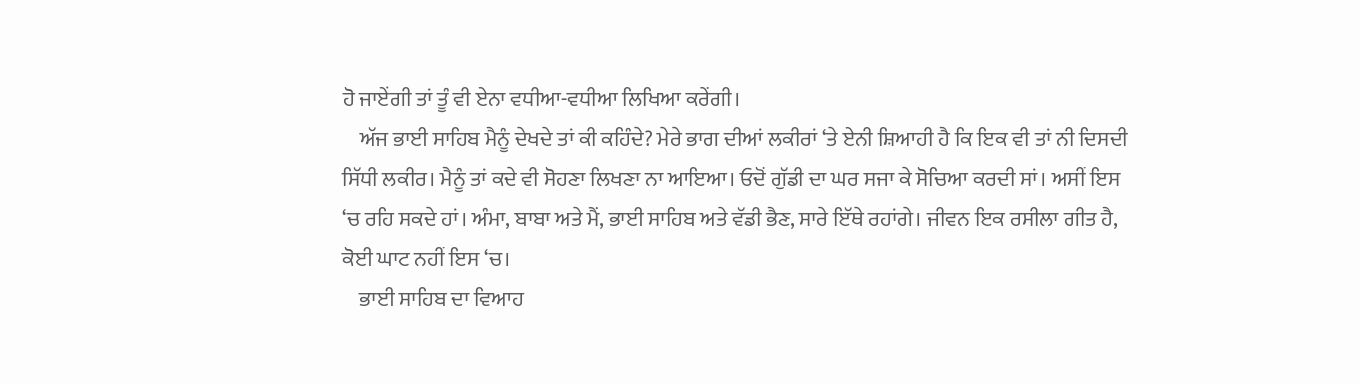ਹੋ ਜਾਏਂਗੀ ਤਾਂ ਤੂੰ ਵੀ ਏਨਾ ਵਧੀਆ-ਵਧੀਆ ਲਿਖਿਆ ਕਰੇਂਗੀ।
    ਅੱਜ ਭਾਈ ਸਾਹਿਬ ਮੈਨੂੰ ਦੇਖਦੇ ਤਾਂ ਕੀ ਕਹਿੰਦੇ? ਮੇਰੇ ਭਾਗ ਦੀਆਂ ਲਕੀਰਾਂ ‘ਤੇ ਏਨੀ ਸ਼ਿਆਹੀ ਹੈ ਕਿ ਇਕ ਵੀ ਤਾਂ ਨੀ ਦਿਸਦੀ ਸਿੱਧੀ ਲਕੀਰ। ਮੈਨੂੰ ਤਾਂ ਕਦੇ ਵੀ ਸੋਹਣਾ ਲਿਖਣਾ ਨਾ ਆਇਆ। ਓਦੋਂ ਗੁੱਡੀ ਦਾ ਘਰ ਸਜਾ ਕੇ ਸੋਚਿਆ ਕਰਦੀ ਸਾਂ। ਅਸੀਂ ਇਸ ‘ਚ ਰਹਿ ਸਕਦੇ ਹਾਂ। ਅੰਮਾ, ਬਾਬਾ ਅਤੇ ਮੈਂ, ਭਾਈ ਸਾਹਿਬ ਅਤੇ ਵੱਡੀ ਭੈਣ, ਸਾਰੇ ਇੱਥੇ ਰਹਾਂਗੇ। ਜੀਵਨ ਇਕ ਰਸੀਲਾ ਗੀਤ ਹੈ, ਕੋਈ ਘਾਟ ਨਹੀਂ ਇਸ ‘ਚ।
    ਭਾਈ ਸਾਹਿਬ ਦਾ ਵਿਆਹ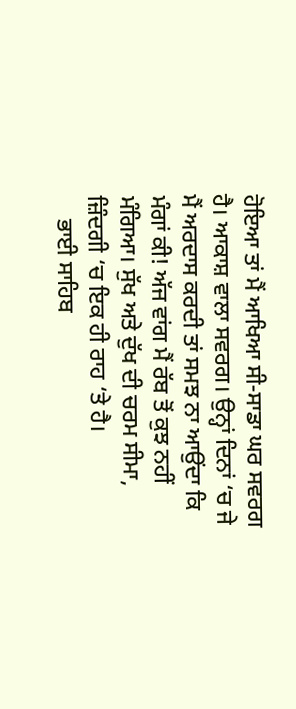ਹੋਇਆ ਤਾਂ ਮੈਂ ਆਖਿਆ ਸੀ-ਸਾਡਾ ਘਰ ਸਵਰਗ ਹੈ। ਆਕਾਸ਼ ਵਾਲਾ ਸਵਰਗ। ਉਨ੍ਹਾਂ ਦਿਨਾਂ ‘ਚ ਜੇ ਮੈਂ ਅਰਦਾਸ ਕਰਦੀ ਤਾਂ ਸਮਝ ਨਾ ਆਉਂਦਾ ਕਿ ਮੰਗਾਂ ਕੀ! ਅੱਜ ਵਾਂਗ ਮੈਂ ਰੱਬ ਤੋਂ ਕੁਝ ਨਹੀਂ ਮੰਗਿਆ। ਸੁੱਖ ਅਤੇ ਦੁੱਖ ਦੀ ਚਰਮ ਸੀਮਾ, ਜ਼ਿੰਦਗੀ ‘ਚ ਇਕ ਹੀ ਰਾਹ ‘ਤੇ ਹੈ।
    ਭਾਈ ਸਾਹਿਬ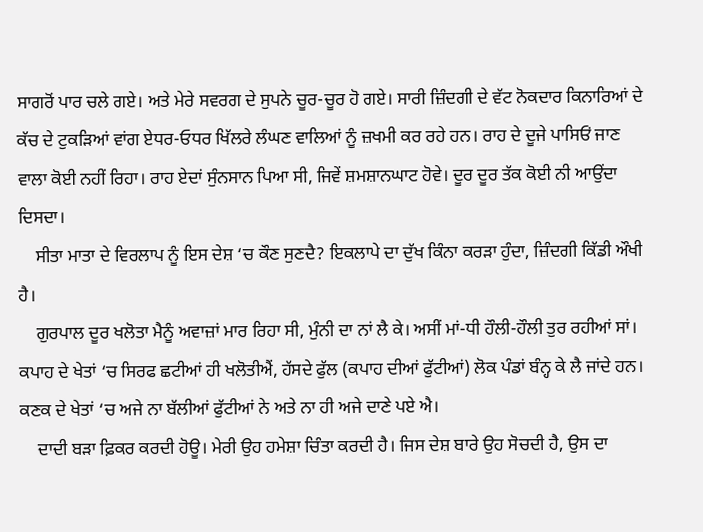ਸਾਗਰੋਂ ਪਾਰ ਚਲੇ ਗਏ। ਅਤੇ ਮੇਰੇ ਸਵਰਗ ਦੇ ਸੁਪਨੇ ਚੂਰ-ਚੂਰ ਹੋ ਗਏ। ਸਾਰੀ ਜ਼ਿੰਦਗੀ ਦੇ ਵੱਟ ਨੋਕਦਾਰ ਕਿਨਾਰਿਆਂ ਦੇ ਕੱਚ ਦੇ ਟੁਕੜਿਆਂ ਵਾਂਗ ਏਧਰ-ਓਧਰ ਖਿੱਲਰੇ ਲੰਘਣ ਵਾਲਿਆਂ ਨੂੰ ਜ਼ਖਮੀ ਕਰ ਰਹੇ ਹਨ। ਰਾਹ ਦੇ ਦੂਜੇ ਪਾਸਿਓਂ ਜਾਣ ਵਾਲਾ ਕੋਈ ਨਹੀਂ ਰਿਹਾ। ਰਾਹ ਏਦਾਂ ਸੁੰਨਸਾਨ ਪਿਆ ਸੀ, ਜਿਵੇਂ ਸ਼ਮਸ਼ਾਨਘਾਟ ਹੋਵੇ। ਦੂਰ ਦੂਰ ਤੱਕ ਕੋਈ ਨੀ ਆਉਂਦਾ ਦਿਸਦਾ।
    ਸੀਤਾ ਮਾਤਾ ਦੇ ਵਿਰਲਾਪ ਨੂੰ ਇਸ ਦੇਸ਼ ‘ਚ ਕੌਣ ਸੁਣਦੈ? ਇਕਲਾਪੇ ਦਾ ਦੁੱਖ ਕਿੰਨਾ ਕਰੜਾ ਹੁੰਦਾ, ਜ਼ਿੰਦਗੀ ਕਿੱਡੀ ਔਖੀ ਹੈ।
    ਗੁਰਪਾਲ ਦੂਰ ਖਲੋਤਾ ਮੈਨੂੰ ਅਵਾਜ਼ਾਂ ਮਾਰ ਰਿਹਾ ਸੀ, ਮੁੰਨੀ ਦਾ ਨਾਂ ਲੈ ਕੇ। ਅਸੀਂ ਮਾਂ-ਧੀ ਹੌਲੀ-ਹੌਲੀ ਤੁਰ ਰਹੀਆਂ ਸਾਂ। ਕਪਾਹ ਦੇ ਖੇਤਾਂ ‘ਚ ਸਿਰਫ ਛਟੀਆਂ ਹੀ ਖਲੋਤੀਐਂ, ਹੱਸਦੇ ਫੁੱਲ (ਕਪਾਹ ਦੀਆਂ ਫੁੱਟੀਆਂ) ਲੋਕ ਪੰਡਾਂ ਬੰਨ੍ਹ ਕੇ ਲੈ ਜਾਂਦੇ ਹਨ। ਕਣਕ ਦੇ ਖੇਤਾਂ ‘ਚ ਅਜੇ ਨਾ ਬੱਲੀਆਂ ਫੁੱਟੀਆਂ ਨੇ ਅਤੇ ਨਾ ਹੀ ਅਜੇ ਦਾਣੇ ਪਏ ਐ।
    ਦਾਦੀ ਬੜਾ ਫ਼ਿਕਰ ਕਰਦੀ ਹੋਊ। ਮੇਰੀ ਉਹ ਹਮੇਸ਼ਾ ਚਿੰਤਾ ਕਰਦੀ ਹੈ। ਜਿਸ ਦੇਸ਼ ਬਾਰੇ ਉਹ ਸੋਚਦੀ ਹੈ, ਉਸ ਦਾ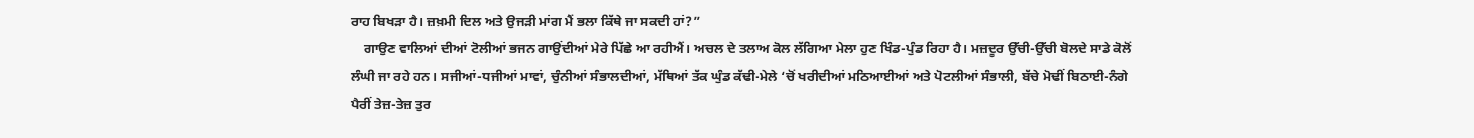ਰਾਹ ਬਿਖੜਾ ਹੈ। ਜ਼ਖ਼ਮੀ ਦਿਲ ਅਤੇ ਉਜੜੀ ਮਾਂਗ ਮੈਂ ਭਲਾ ਕਿੱਥੇ ਜਾ ਸਕਦੀ ਹਾਂ?”
    ਗਾਉਣ ਵਾਲਿਆਂ ਦੀਆਂ ਟੋਲੀਆਂ ਭਜਨ ਗਾਉਂਦੀਆਂ ਮੇਰੇ ਪਿੱਛੇ ਆ ਰਹੀਐਂ। ਅਚਲ ਦੇ ਤਲਾਅ ਕੋਲ ਲੱਗਿਆ ਮੇਲਾ ਹੁਣ ਖਿੰਡ-ਪੁੰਡ ਰਿਹਾ ਹੈ। ਮਜ਼ਦੂਰ ਉੱਚੀ-ਉੱਚੀ ਬੋਲਦੇ ਸਾਡੇ ਕੋਲੋਂ ਲੰਘੀ ਜਾ ਰਹੇ ਹਨ। ਸਜੀਆਂ-ਧਜੀਆਂ ਮਾਵਾਂ, ਚੁੰਨੀਆਂ ਸੰਭਾਲਦੀਆਂ, ਮੱਥਿਆਂ ਤੱਕ ਘੁੰਡ ਕੱਢੀ-ਮੇਲੇ ‘ਚੋਂ ਖਰੀਦੀਆਂ ਮਠਿਆਈਆਂ ਅਤੇ ਪੋਟਲੀਆਂ ਸੰਭਾਲੀ, ਬੱਚੇ ਮੋਢੀਂ ਬਿਠਾਈ-ਨੰਗੇ ਪੈਰੀਂ ਤੇਜ਼-ਤੇਜ਼ ਤੁਰ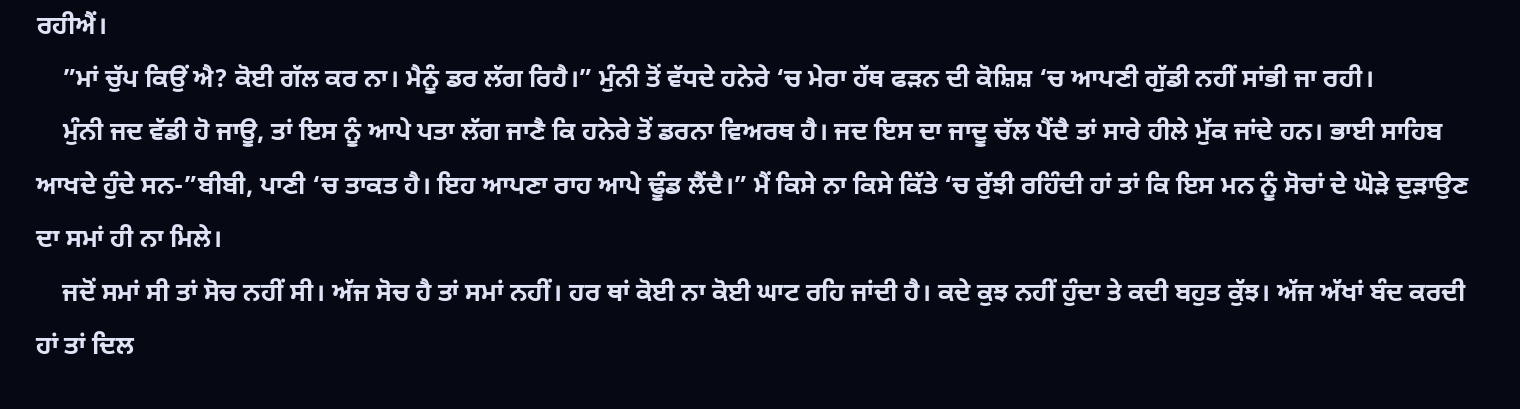ਰਹੀਐਂ।
    ”ਮਾਂ ਚੁੱਪ ਕਿਉਂ ਐ? ਕੋਈ ਗੱਲ ਕਰ ਨਾ। ਮੈਨੂੰ ਡਰ ਲੱਗ ਰਿਹੈ।” ਮੁੰਨੀ ਤੋਂ ਵੱਧਦੇ ਹਨੇਰੇ ‘ਚ ਮੇਰਾ ਹੱਥ ਫੜਨ ਦੀ ਕੋਸ਼ਿਸ਼ ‘ਚ ਆਪਣੀ ਗੁੱਡੀ ਨਹੀਂ ਸਾਂਭੀ ਜਾ ਰਹੀ।
    ਮੁੰਨੀ ਜਦ ਵੱਡੀ ਹੋ ਜਾਊ, ਤਾਂ ਇਸ ਨੂੰ ਆਪੇ ਪਤਾ ਲੱਗ ਜਾਣੈ ਕਿ ਹਨੇਰੇ ਤੋਂ ਡਰਨਾ ਵਿਅਰਥ ਹੈ। ਜਦ ਇਸ ਦਾ ਜਾਦੂ ਚੱਲ ਪੈਂਦੈ ਤਾਂ ਸਾਰੇ ਹੀਲੇ ਮੁੱਕ ਜਾਂਦੇ ਹਨ। ਭਾਈ ਸਾਹਿਬ ਆਖਦੇ ਹੁੰਦੇ ਸਨ-”ਬੀਬੀ, ਪਾਣੀ ‘ਚ ਤਾਕਤ ਹੈ। ਇਹ ਆਪਣਾ ਰਾਹ ਆਪੇ ਢੂੰਡ ਲੈਂਦੈ।” ਮੈਂ ਕਿਸੇ ਨਾ ਕਿਸੇ ਕਿੱਤੇ ‘ਚ ਰੁੱਝੀ ਰਹਿੰਦੀ ਹਾਂ ਤਾਂ ਕਿ ਇਸ ਮਨ ਨੂੰ ਸੋਚਾਂ ਦੇ ਘੋੜੇ ਦੁੜਾਉਣ ਦਾ ਸਮਾਂ ਹੀ ਨਾ ਮਿਲੇ।
    ਜਦੋਂ ਸਮਾਂ ਸੀ ਤਾਂ ਸੋਚ ਨਹੀਂ ਸੀ। ਅੱਜ ਸੋਚ ਹੈ ਤਾਂ ਸਮਾਂ ਨਹੀਂ। ਹਰ ਥਾਂ ਕੋਈ ਨਾ ਕੋਈ ਘਾਟ ਰਹਿ ਜਾਂਦੀ ਹੈ। ਕਦੇ ਕੁਝ ਨਹੀਂ ਹੁੰਦਾ ਤੇ ਕਦੀ ਬਹੁਤ ਕੁੱਝ। ਅੱਜ ਅੱਖਾਂ ਬੰਦ ਕਰਦੀ ਹਾਂ ਤਾਂ ਦਿਲ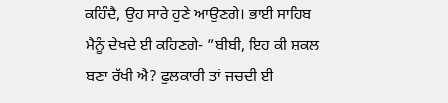ਕਹਿੰਦੈ, ਉਹ ਸਾਰੇ ਹੁਣੇ ਆਉਣਗੇ। ਭਾਈ ਸਾਹਿਬ ਮੈਨੂੰ ਦੇਖਦੇ ਈ ਕਹਿਣਗੇ- ”ਬੀਬੀ, ਇਹ ਕੀ ਸ਼ਕਲ ਬਣਾ ਰੱਖੀ ਐ? ਫੁਲਕਾਰੀ ਤਾਂ ਜਚਦੀ ਈ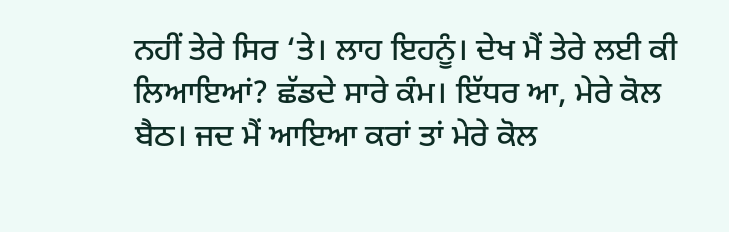ਨਹੀਂ ਤੇਰੇ ਸਿਰ ‘ਤੇ। ਲਾਹ ਇਹਨੂੰ। ਦੇਖ ਮੈਂ ਤੇਰੇ ਲਈ ਕੀ ਲਿਆਇਆਂ? ਛੱਡਦੇ ਸਾਰੇ ਕੰਮ। ਇੱਧਰ ਆ, ਮੇਰੇ ਕੋਲ ਬੈਠ। ਜਦ ਮੈਂ ਆਇਆ ਕਰਾਂ ਤਾਂ ਮੇਰੇ ਕੋਲ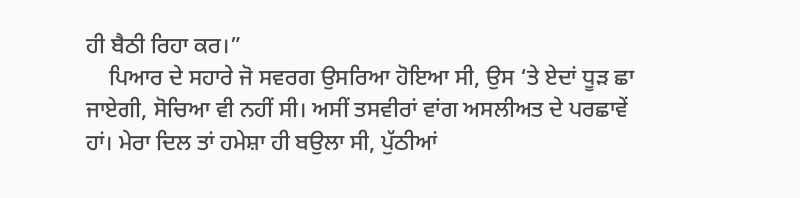ਹੀ ਬੈਠੀ ਰਿਹਾ ਕਰ।”
    ਪਿਆਰ ਦੇ ਸਹਾਰੇ ਜੋ ਸਵਰਗ ਉਸਰਿਆ ਹੋਇਆ ਸੀ, ਉਸ ‘ਤੇ ਏਦਾਂ ਧੂੜ ਛਾ ਜਾਏਗੀ, ਸੋਚਿਆ ਵੀ ਨਹੀਂ ਸੀ। ਅਸੀਂ ਤਸਵੀਰਾਂ ਵਾਂਗ ਅਸਲੀਅਤ ਦੇ ਪਰਛਾਵੇਂ ਹਾਂ। ਮੇਰਾ ਦਿਲ ਤਾਂ ਹਮੇਸ਼ਾ ਹੀ ਬਉਲਾ ਸੀ, ਪੁੱਠੀਆਂ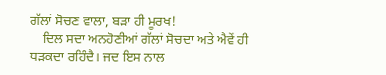ਗੱਲਾਂ ਸੋਚਣ ਵਾਲਾ, ਬੜਾ ਹੀ ਮੂਰਖ!
    ਦਿਲ ਸਦਾ ਅਨਹੋਣੀਆਂ ਗੱਲਾਂ ਸੋਚਦਾ ਅਤੇ ਐਵੇਂ ਹੀ ਧੜਕਦਾ ਰਹਿੰਦੈ। ਜਦ ਇਸ ਨਾਲ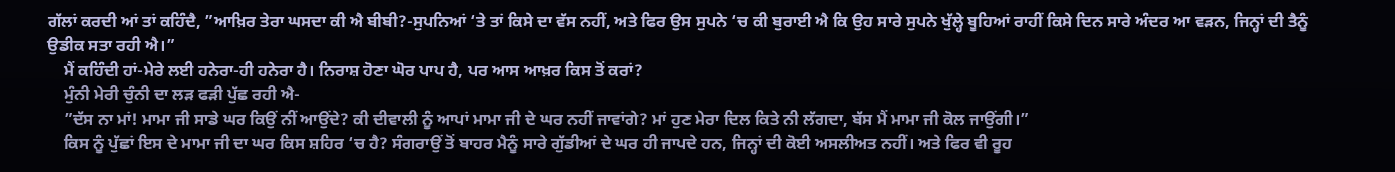ਗੱਲਾਂ ਕਰਦੀ ਆਂ ਤਾਂ ਕਹਿੰਦੈ, ”ਆਖ਼ਿਰ ਤੇਰਾ ਘਸਦਾ ਕੀ ਐ ਬੀਬੀ?-ਸੁਪਨਿਆਂ ‘ਤੇ ਤਾਂ ਕਿਸੇ ਦਾ ਵੱਸ ਨਹੀਂ, ਅਤੇ ਫਿਰ ਉਸ ਸੁਪਨੇ ‘ਚ ਕੀ ਬੁਰਾਈ ਐ ਕਿ ਉਹ ਸਾਰੇ ਸੁਪਨੇ ਖੁੱਲ੍ਹੇ ਬੂਹਿਆਂ ਰਾਹੀਂ ਕਿਸੇ ਦਿਨ ਸਾਰੇ ਅੰਦਰ ਆ ਵੜਨ, ਜਿਨ੍ਹਾਂ ਦੀ ਤੈਨੂੰ ਉਡੀਕ ਸਤਾ ਰਹੀ ਐ।”
    ਮੈਂ ਕਹਿੰਦੀ ਹਾਂ-ਮੇਰੇ ਲਈ ਹਨੇਰਾ-ਹੀ ਹਨੇਰਾ ਹੈ। ਨਿਰਾਸ਼ ਹੋਣਾ ਘੋਰ ਪਾਪ ਹੈ, ਪਰ ਆਸ ਆਖ਼ਰ ਕਿਸ ਤੋਂ ਕਰਾਂ?
    ਮੁੰਨੀ ਮੇਰੀ ਚੁੰਨੀ ਦਾ ਲੜ ਫੜੀ ਪੁੱਛ ਰਹੀ ਐ-
    ”ਦੱਸ ਨਾ ਮਾਂ! ਮਾਮਾ ਜੀ ਸਾਡੇ ਘਰ ਕਿਉਂ ਨੀਂ ਆਉਂਦੇ? ਕੀ ਦੀਵਾਲੀ ਨੂੰ ਆਪਾਂ ਮਾਮਾ ਜੀ ਦੇ ਘਰ ਨਹੀਂ ਜਾਵਾਂਗੇ? ਮਾਂ ਹੁਣ ਮੇਰਾ ਦਿਲ ਕਿਤੇ ਨੀ ਲੱਗਦਾ, ਬੱਸ ਮੈਂ ਮਾਮਾ ਜੀ ਕੋਲ ਜਾਉਂਗੀ।”
    ਕਿਸ ਨੂੰ ਪੁੱਛਾਂ ਇਸ ਦੇ ਮਾਮਾ ਜੀ ਦਾ ਘਰ ਕਿਸ ਸ਼ਹਿਰ ‘ਚ ਹੈ? ਸੰਗਰਾਉਂ ਤੋਂ ਬਾਹਰ ਮੈਨੂੰ ਸਾਰੇ ਗੁੱਡੀਆਂ ਦੇ ਘਰ ਹੀ ਜਾਪਦੇ ਹਨ, ਜਿਨ੍ਹਾਂ ਦੀ ਕੋਈ ਅਸਲੀਅਤ ਨਹੀਂ। ਅਤੇ ਫਿਰ ਵੀ ਰੂਹ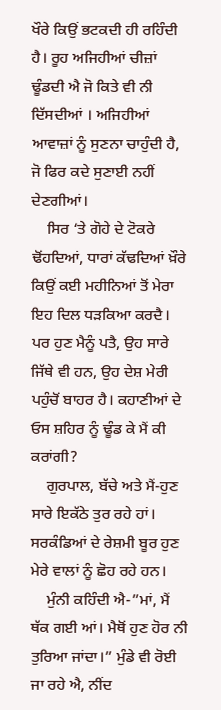ਖੌਰੇ ਕਿਉਂ ਭਟਕਦੀ ਹੀ ਰਹਿੰਦੀ ਹੈ। ਰੂਹ ਅਜਿਹੀਆਂ ਚੀਜ਼ਾਂ ਢੂੰਡਦੀ ਐ ਜੋ ਕਿਤੇ ਵੀ ਨੀ ਦਿੱਸਦੀਆਂ । ਅਜਿਹੀਆਂ ਆਵਾਜ਼ਾਂ ਨੂੰ ਸੁਣਨਾ ਚਾਹੁੰਦੀ ਹੈ, ਜੋ ਫਿਰ ਕਦੇ ਸੁਣਾਈ ਨਹੀਂ ਦੇਣਗੀਆਂ।
    ਸਿਰ ‘ਤੇ ਗੋਹੇ ਦੇ ਟੋਕਰੇ ਢੋਂਹਦਿਆਂ, ਧਾਰਾਂ ਕੱਢਦਿਆਂ ਖ਼ੌਰੇ ਕਿਉਂ ਕਈ ਮਹੀਨਿਆਂ ਤੋਂ ਮੇਰਾ ਇਹ ਦਿਲ ਧੜਕਿਆ ਕਰਦੈ। ਪਰ ਹੁਣ ਮੈਨੂੰ ਪਤੈ, ਉਹ ਸਾਰੇ ਜਿੱਥੇ ਵੀ ਹਨ, ਉਹ ਦੇਸ਼ ਮੇਰੀ ਪਹੁੰਚੋਂ ਬਾਹਰ ਹੈ। ਕਹਾਣੀਆਂ ਦੇ ਓਸ ਸ਼ਹਿਰ ਨੂੰ ਢੂੰਡ ਕੇ ਮੈਂ ਕੀ ਕਰਾਂਗੀ?
    ਗੁਰਪਾਲ, ਬੱਚੇ ਅਤੇ ਮੈਂ-ਹੁਣ ਸਾਰੇ ਇਕੱਠੇ ਤੁਰ ਰਹੇ ਹਾਂ। ਸਰਕੰਡਿਆਂ ਦੇ ਰੇਸ਼ਮੀ ਬੂਰ ਹੁਣ ਮੇਰੇ ਵਾਲਾਂ ਨੂੰ ਛੋਹ ਰਹੇ ਹਨ।
    ਮੁੰਨੀ ਕਹਿੰਦੀ ਐ-”ਮਾਂ, ਮੈਂ ਥੱਕ ਗਈ ਆਂ। ਮੈਥੋਂ ਹੁਣ ਹੋਰ ਨੀ ਤੁਰਿਆ ਜਾਂਦਾ।” ਮੁੰਡੇ ਵੀ ਰੋਈ ਜਾ ਰਹੇ ਐ, ਨੀਂਦ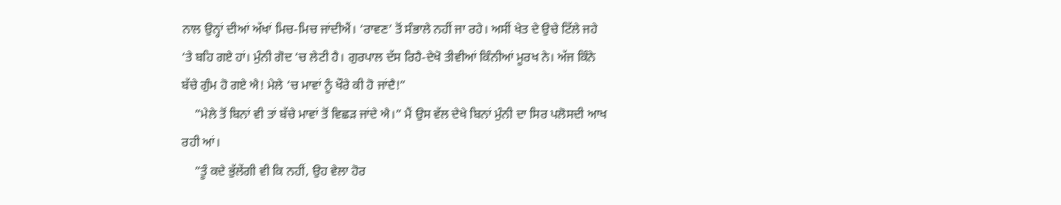ਨਾਲ ਉਨ੍ਹਾਂ ਦੀਆਂ ਅੱਖਾਂ ਮਿਚ-ਮਿਚ ਜਾਂਦੀਐਂ। ‘ਰਾਵਣ’ ਤੋਂ ਸੰਭਾਲੇ ਨਹੀਂ ਜਾ ਰਹੇ। ਅਸੀਂ ਖੇਤ ਦੇ ਉਚੇ ਟਿੱਲੇ ਜਹੇ ‘ਤੇ ਬਹਿ ਗਏ ਹਾਂ। ਮੁੰਨੀ ਗੋਦ ‘ਚ ਲੇਟੀ ਹੈ। ਗੁਰਪਾਲ ਦੱਸ ਰਿਹੈ-ਦੇਖੋ ਤੀਵੀਆਂ ਕਿੰਨੀਆਂ ਮੂਰਖ ਨੇ। ਅੱਜ ਕਿੰਨੇ ਬੱਚੇ ਗੁੰਮ ਹੋ ਗਏ ਐ! ਮੇਲੇ ‘ਚ ਮਾਵਾਂ ਨੂੰ ਖੌਰੇ ਕੀ ਹੋ ਜਾਂਦੈ!”
    ”ਮੇਲੇ ਤੋਂ ਬਿਨਾਂ ਵੀ ਤਾਂ ਬੱਚੇ ਮਾਵਾਂ ਤੋਂ ਵਿਛੜ ਜਾਂਦੇ ਐ।” ਮੈਂ ਉਸ ਵੱਲ ਦੇਖੇ ਬਿਨਾਂ ਮੁੰਨੀ ਦਾ ਸਿਰ ਪਲੋਸਦੀ ਆਖ ਰਹੀ ਆਂ।
    ”ਤੂੰ ਕਦੇ ਭੁੱਲੇਂਗੀ ਵੀ ਕਿ ਨਹੀਂ, ਉਹ ਵੇਲਾ ਹੋਰ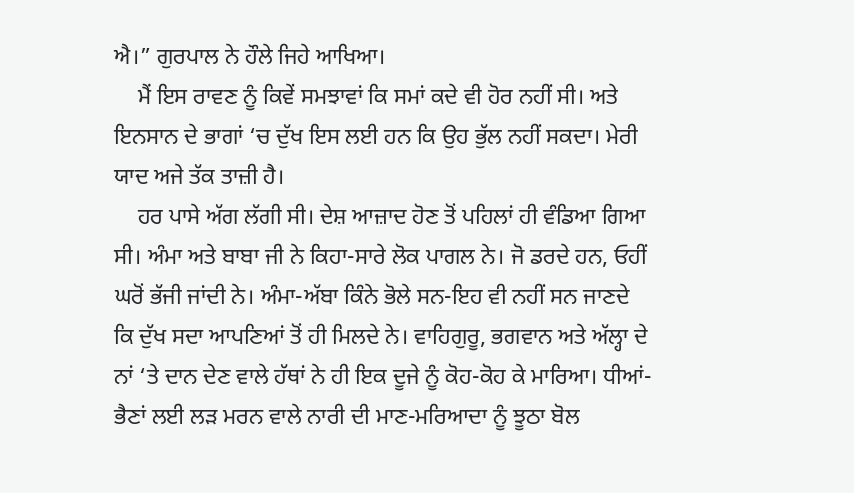ਐ।” ਗੁਰਪਾਲ ਨੇ ਹੌਲੇ ਜਿਹੇ ਆਖਿਆ।
    ਮੈਂ ਇਸ ਰਾਵਣ ਨੂੰ ਕਿਵੇਂ ਸਮਝਾਵਾਂ ਕਿ ਸਮਾਂ ਕਦੇ ਵੀ ਹੋਰ ਨਹੀਂ ਸੀ। ਅਤੇ ਇਨਸਾਨ ਦੇ ਭਾਗਾਂ ‘ਚ ਦੁੱਖ ਇਸ ਲਈ ਹਨ ਕਿ ਉਹ ਭੁੱਲ ਨਹੀਂ ਸਕਦਾ। ਮੇਰੀ ਯਾਦ ਅਜੇ ਤੱਕ ਤਾਜ਼ੀ ਹੈ।
    ਹਰ ਪਾਸੇ ਅੱਗ ਲੱਗੀ ਸੀ। ਦੇਸ਼ ਆਜ਼ਾਦ ਹੋਣ ਤੋਂ ਪਹਿਲਾਂ ਹੀ ਵੰਡਿਆ ਗਿਆ ਸੀ। ਅੰਮਾ ਅਤੇ ਬਾਬਾ ਜੀ ਨੇ ਕਿਹਾ-ਸਾਰੇ ਲੋਕ ਪਾਗਲ ਨੇ। ਜੋ ਡਰਦੇ ਹਨ, ਓਹੀਂ ਘਰੋਂ ਭੱਜੀ ਜਾਂਦੀ ਨੇ। ਅੰਮਾ-ਅੱਬਾ ਕਿੰਨੇ ਭੋਲੇ ਸਨ-ਇਹ ਵੀ ਨਹੀਂ ਸਨ ਜਾਣਦੇ ਕਿ ਦੁੱਖ ਸਦਾ ਆਪਣਿਆਂ ਤੋਂ ਹੀ ਮਿਲਦੇ ਨੇ। ਵਾਹਿਗੁਰੂ, ਭਗਵਾਨ ਅਤੇ ਅੱਲ੍ਹਾ ਦੇ ਨਾਂ ‘ਤੇ ਦਾਨ ਦੇਣ ਵਾਲੇ ਹੱਥਾਂ ਨੇ ਹੀ ਇਕ ਦੂਜੇ ਨੂੰ ਕੋਹ-ਕੋਹ ਕੇ ਮਾਰਿਆ। ਧੀਆਂ-ਭੈਣਾਂ ਲਈ ਲੜ ਮਰਨ ਵਾਲੇ ਨਾਰੀ ਦੀ ਮਾਣ-ਮਰਿਆਦਾ ਨੂੰ ਝੂਠਾ ਬੋਲ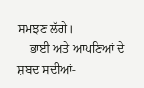ਸਮਝਣ ਲੱਗੇ।
    ਭਾਈ ਅਤੇ ਆਪਣਿਆਂ ਦੇ ਸ਼ਬਦ ਸਦੀਆਂ-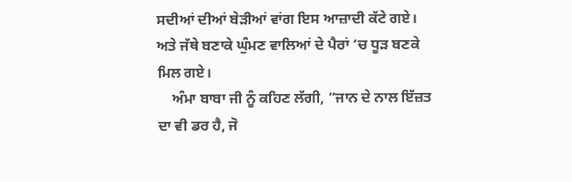ਸਦੀਆਂ ਦੀਆਂ ਬੇੜੀਆਂ ਵਾਂਗ ਇਸ ਆਜ਼ਾਦੀ ਕੱਟੇ ਗਏ। ਅਤੇ ਜੱਥੇ ਬਣਾਕੇ ਘੁੰਮਣ ਵਾਲਿਆਂ ਦੇ ਪੈਰਾਂ ‘ਚ ਧੂੜ ਬਣਕੇ ਮਿਲ ਗਏ।
    ਅੰਮਾ ਬਾਬਾ ਜੀ ਨੂੰ ਕਹਿਣ ਲੱਗੀ, ”ਜਾਨ ਦੇ ਨਾਲ ਇੱਜ਼ਤ ਦਾ ਵੀ ਡਰ ਹੈ, ਜੋ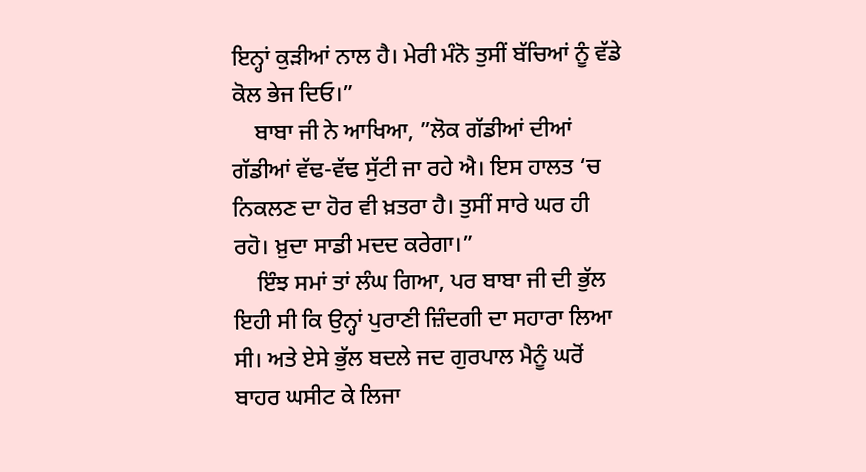ਇਨ੍ਹਾਂ ਕੁੜੀਆਂ ਨਾਲ ਹੈ। ਮੇਰੀ ਮੰਨੋ ਤੁਸੀਂ ਬੱਚਿਆਂ ਨੂੰ ਵੱਡੇ ਕੋਲ ਭੇਜ ਦਿਓ।”
    ਬਾਬਾ ਜੀ ਨੇ ਆਖਿਆ, ”ਲੋਕ ਗੱਡੀਆਂ ਦੀਆਂ ਗੱਡੀਆਂ ਵੱਢ-ਵੱਢ ਸੁੱਟੀ ਜਾ ਰਹੇ ਐ। ਇਸ ਹਾਲਤ ‘ਚ ਨਿਕਲਣ ਦਾ ਹੋਰ ਵੀ ਖ਼ਤਰਾ ਹੈ। ਤੁਸੀਂ ਸਾਰੇ ਘਰ ਹੀ ਰਹੋ। ਖ਼ੁਦਾ ਸਾਡੀ ਮਦਦ ਕਰੇਗਾ।”
    ਇੰਝ ਸਮਾਂ ਤਾਂ ਲੰਘ ਗਿਆ, ਪਰ ਬਾਬਾ ਜੀ ਦੀ ਭੁੱਲ ਇਹੀ ਸੀ ਕਿ ਉਨ੍ਹਾਂ ਪੁਰਾਣੀ ਜ਼ਿੰਦਗੀ ਦਾ ਸਹਾਰਾ ਲਿਆ ਸੀ। ਅਤੇ ਏਸੇ ਭੁੱਲ ਬਦਲੇ ਜਦ ਗੁਰਪਾਲ ਮੈਨੂੰ ਘਰੋਂ ਬਾਹਰ ਘਸੀਟ ਕੇ ਲਿਜਾ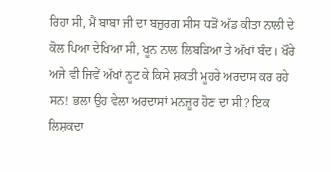ਰਿਹਾ ਸੀ, ਮੈਂ ਬਾਬਾ ਜੀ ਦਾ ਬਜ਼ੁਰਗ ਸੀਸ ਧੜੋਂ ਅੱਡ ਕੀਤਾ ਨਾਲੀ ਦੇ ਕੋਲ ਪਿਆ ਦੇਖਿਆ ਸੀ, ਖੂਨ ਨਾਲ ਲਿਬੜਿਆ ਤੇ ਅੱਖਾਂ ਬੰਦ। ਖੌਰੇ ਅਜੇ ਵੀ ਜਿਵੇਂ ਅੱਖਾਂ ਨੂਟ ਕੇ ਕਿਸੇ ਸ਼ਕਤੀ ਮੂਹਰੇ ਅਰਦਾਸ ਕਰ ਰਹੇ ਸਨ! ਭਲਾ ਉਹ ਵੇਲਾ ਅਰਦਾਸਾਂ ਮਨਜ਼ੂਰ ਹੋਣ ਦਾ ਸੀ? ਇਕ ਲਿਸ਼ਕਦਾ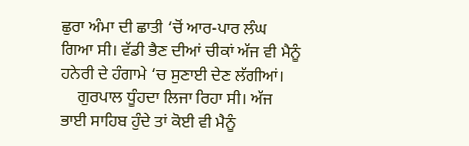ਛੁਰਾ ਅੰਮਾ ਦੀ ਛਾਤੀ ‘ਚੋਂ ਆਰ-ਪਾਰ ਲੰਘ ਗਿਆ ਸੀ। ਵੱਡੀ ਭੈਣ ਦੀਆਂ ਚੀਕਾਂ ਅੱਜ ਵੀ ਮੈਨੂੰ ਹਨੇਰੀ ਦੇ ਹੰਗਾਮੇ ‘ਚ ਸੁਣਾਈ ਦੇਣ ਲੱਗੀਆਂ।
    ਗੁਰਪਾਲ ਧੂੰਹਦਾ ਲਿਜਾ ਰਿਹਾ ਸੀ। ਅੱਜ ਭਾਈ ਸਾਹਿਬ ਹੁੰਦੇ ਤਾਂ ਕੋਈ ਵੀ ਮੈਨੂੰ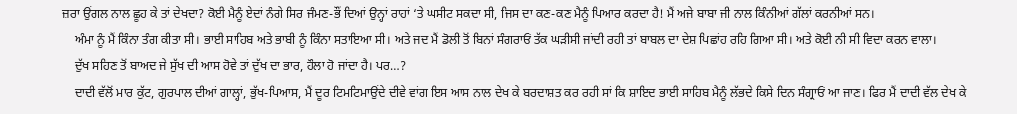ਜ਼ਰਾ ਉਂਗਲ ਨਾਲ ਛੂਹ ਕੇ ਤਾਂ ਦੇਖਦਾ? ਕੋਈ ਮੈਨੂੰ ਏਦਾਂ ਨੰਗੇ ਸਿਰ ਜੰਮਣ-ਭੌਂ ਦਿਆਂ ਉਨ੍ਹਾਂ ਰਾਹਾਂ ‘ਤੇ ਘਸੀਟ ਸਕਦਾ ਸੀ, ਜਿਸ ਦਾ ਕਣ-ਕਣ ਮੈਨੂੰ ਪਿਆਰ ਕਰਦਾ ਹੈ! ਮੈਂ ਅਜੇ ਬਾਬਾ ਜੀ ਨਾਲ ਕਿੰਨੀਆਂ ਗੱਲਾਂ ਕਰਨੀਆਂ ਸਨ।
    ਅੰਮਾ ਨੂੰ ਮੈਂ ਕਿੰਨਾ ਤੰਗ ਕੀਤਾ ਸੀ। ਭਾਈ ਸਾਹਿਬ ਅਤੇ ਭਾਬੀ ਨੂੰ ਕਿੰਨਾ ਸਤਾਇਆ ਸੀ। ਅਤੇ ਜਦ ਮੈਂ ਡੋਲੀ ਤੋਂ ਬਿਨਾਂ ਸੰਗਰਾਓਂ ਤੱਕ ਘੜੀਸੀ ਜਾਂਦੀ ਰਹੀ ਤਾਂ ਬਾਬਲ ਦਾ ਦੇਸ਼ ਪਿਛਾਂਹ ਰਹਿ ਗਿਆ ਸੀ। ਅਤੇ ਕੋਈ ਨੀ ਸੀ ਵਿਦਾ ਕਰਨ ਵਾਲਾ।
    ਦੁੱਖ ਸਹਿਣ ਤੋਂ ਬਾਅਦ ਜੇ ਸੁੱਖ ਦੀ ਆਸ ਹੋਵੇ ਤਾਂ ਦੁੱਖ ਦਾ ਭਾਰ, ਹੌਲਾ ਹੋ ਜਾਂਦਾ ਹੈ। ਪਰ…?
    ਦਾਦੀ ਵੱਲੋਂ ਮਾਰ ਕੁੱਟ, ਗੁਰਪਾਲ ਦੀਆਂ ਗਾਲ੍ਹਾਂ, ਭੁੱਖ-ਪਿਆਸ, ਮੈਂ ਦੂਰ ਟਿਮਟਿਮਾਉਂਦੇ ਦੀਵੇ ਵਾਂਗ ਇਸ ਆਸ ਨਾਲ ਦੇਖ ਕੇ ਬਰਦਾਸ਼ਤ ਕਰ ਰਹੀ ਸਾਂ ਕਿ ਸ਼ਾਇਦ ਭਾਈ ਸਾਹਿਬ ਮੈਨੂੰ ਲੱਭਦੇ ਕਿਸੇ ਦਿਨ ਸੰਗ੍ਰਾਓਂ ਆ ਜਾਣ। ਫਿਰ ਮੈਂ ਦਾਦੀ ਵੱਲ ਦੇਖ ਕੇ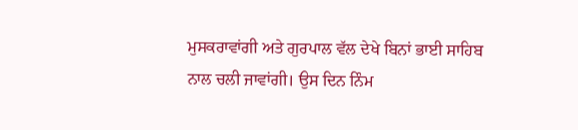ਮੁਸਕਰਾਵਾਂਗੀ ਅਤੇ ਗੁਰਪਾਲ ਵੱਲ ਦੇਖੇ ਬਿਨਾਂ ਭਾਈ ਸਾਹਿਬ ਨਾਲ ਚਲੀ ਜਾਵਾਂਗੀ। ਉਸ ਦਿਨ ਨਿੰਮ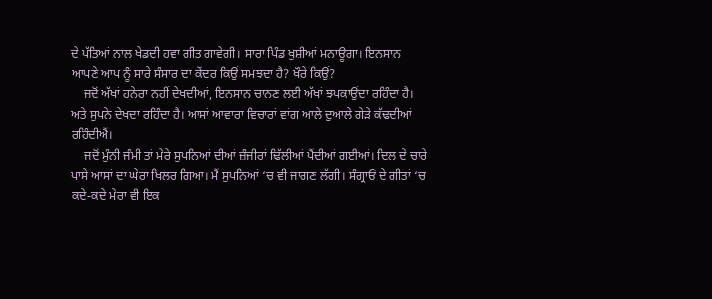ਦੇ ਪੱਤਿਆਂ ਨਾਲ ਖੇਡਦੀ ਹਵਾ ਗੀਤ ਗਾਵੇਗੀ। ਸਾਰਾ ਪਿੰਡ ਖੁਸ਼ੀਆਂ ਮਨਾਊਗਾ। ਇਨਸਾਨ ਆਪਣੇ ਆਪ ਨੂੰ ਸਾਰੇ ਸੰਸਾਰ ਦਾ ਕੇਂਦਰ ਕਿਉਂ ਸਮਝਦਾ ਹੈ? ਖੌਰੇ ਕਿਉਂ?
    ਜਦੋਂ ਅੱਖਾਂ ਹਨੇਰਾ ਨਹੀਂ ਦੇਖਦੀਆਂ, ਇਨਸਾਨ ਚਾਨਣ ਲਈ ਅੱਖਾਂ ਝਪਕਾਉਂਦਾ ਰਹਿੰਦਾ ਹੈ। ਅਤੇ ਸੁਪਨੇ ਦੇਖਦਾ ਰਹਿੰਦਾ ਹੈ। ਆਸਾਂ ਆਵਾਰਾ ਵਿਚਾਰਾਂ ਵਾਂਗ ਆਲੇ ਦੁਆਲੇ ਗੇੜੇ ਕੱਢਦੀਆਂ ਰਹਿੰਦੀਐਂ।
    ਜਦੋਂ ਮੁੰਨੀ ਜੰਮੀ ਤਾਂ ਮੇਰੇ ਸੁਪਨਿਆਂ ਦੀਆਂ ਜ਼ੰਜੀਰਾਂ ਢਿੱਲੀਆਂ ਪੈਂਦੀਆਂ ਗਈਆਂ। ਦਿਲ ਦੇ ਚਾਰੇ ਪਾਸੇ ਆਸਾਂ ਦਾ ਘੇਰਾ ਖਿਲਰ ਗਿਆ। ਮੈਂ ਸੁਪਨਿਆਂ ‘ਚ ਵੀ ਜਾਗਣ ਲੱਗੀ। ਸੰਗ੍ਰਾਓਂ ਦੇ ਗੀਤਾਂ ‘ਚ ਕਦੇ-ਕਦੇ ਮੇਰਾ ਵੀ ਇਕ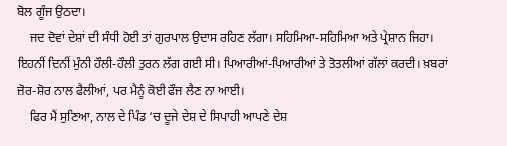ਬੋਲ ਗੂੰਜ ਉਠਦਾ।
    ਜਦ ਦੋਵਾਂ ਦੇਸ਼ਾਂ ਦੀ ਸੰਧੀ ਹੋਈ ਤਾਂ ਗੁਰਪਾਲ ਉਦਾਸ ਰਹਿਣ ਲੱਗਾ। ਸਹਿਮਿਆ-ਸਹਿਮਿਆ ਅਤੇ ਪ੍ਰੇਸ਼ਾਨ ਜਿਹਾ। ਇਹਨੀਂ ਦਿਨੀਂ ਮੁੰਨੀ ਹੌਲੀ-ਹੌਲੀ ਤੁਰਨ ਲੱਗ ਗਈ ਸੀ। ਪਿਆਰੀਆਂ-ਪਿਆਰੀਆਂ ਤੇ ਤੋਤਲੀਆਂ ਗੱਲਾਂ ਕਰਦੀ। ਖ਼ਬਰਾਂ ਜ਼ੋਰ-ਸ਼ੋਰ ਨਾਲ ਫੈਲੀਆਂ, ਪਰ ਮੈਨੂੰ ਕੋਈ ਫੌਜ ਲੈਣ ਨਾ ਆਈ।
    ਫਿਰ ਮੈਂ ਸੁਣਿਆ, ਨਾਲ ਦੇ ਪਿੰਡ ‘ਚ ਦੂਜੇ ਦੇਸ਼ ਦੇ ਸਿਪਾਹੀ ਆਪਣੇ ਦੇਸ਼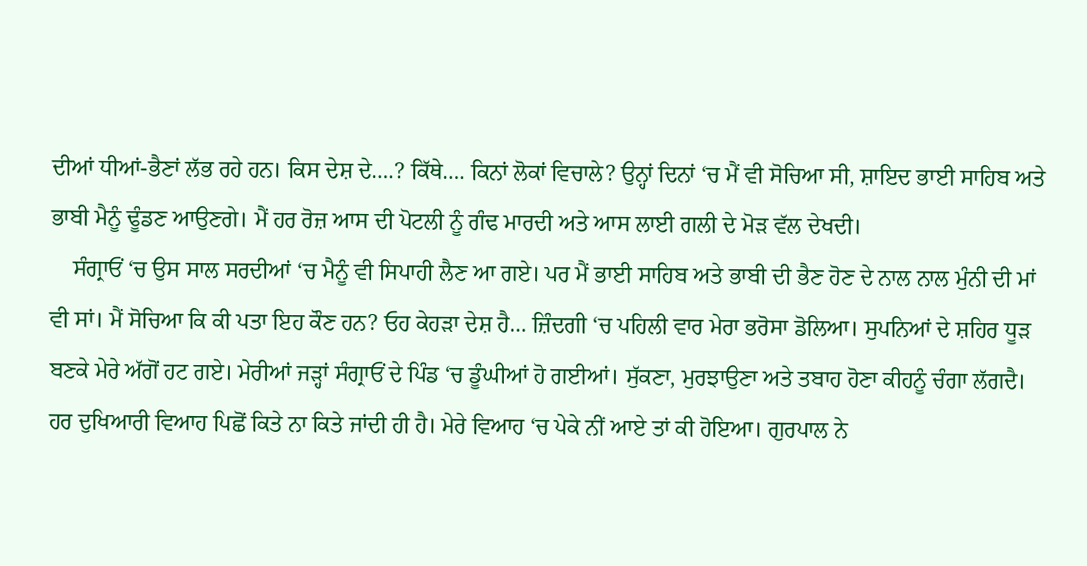ਦੀਆਂ ਧੀਆਂ-ਭੈਣਾਂ ਲੱਭ ਰਹੇ ਹਨ। ਕਿਸ ਦੇਸ਼ ਦੇ….? ਕਿੱਥੇ…. ਕਿਨਾਂ ਲੋਕਾਂ ਵਿਚਾਲੇ? ਉਨ੍ਹਾਂ ਦਿਨਾਂ ‘ਚ ਮੈਂ ਵੀ ਸੋਚਿਆ ਸੀ, ਸ਼ਾਇਦ ਭਾਈ ਸਾਹਿਬ ਅਤੇ ਭਾਬੀ ਮੈਨੂੰ ਢੂੰਡਣ ਆਉਣਗੇ। ਮੈਂ ਹਰ ਰੋਜ਼ ਆਸ ਦੀ ਪੋਟਲੀ ਨੂੰ ਗੰਢ ਮਾਰਦੀ ਅਤੇ ਆਸ ਲਾਈ ਗਲੀ ਦੇ ਮੋੜ ਵੱਲ ਦੇਖਦੀ।
    ਸੰਗ੍ਰਾਓਂ ‘ਚ ਉਸ ਸਾਲ ਸਰਦੀਆਂ ‘ਚ ਮੈਨੂੰ ਵੀ ਸਿਪਾਹੀ ਲੈਣ ਆ ਗਏ। ਪਰ ਮੈਂ ਭਾਈ ਸਾਹਿਬ ਅਤੇ ਭਾਬੀ ਦੀ ਭੈਣ ਹੋਣ ਦੇ ਨਾਲ ਨਾਲ ਮੁੰਨੀ ਦੀ ਮਾਂ ਵੀ ਸਾਂ। ਮੈਂ ਸੋਚਿਆ ਕਿ ਕੀ ਪਤਾ ਇਹ ਕੌਣ ਹਨ? ਓਹ ਕੇਹੜਾ ਦੇਸ਼ ਹੈ… ਜ਼ਿੰਦਗੀ ‘ਚ ਪਹਿਲੀ ਵਾਰ ਮੇਰਾ ਭਰੋਸਾ ਡੋਲਿਆ। ਸੁਪਨਿਆਂ ਦੇ ਸ਼ਹਿਰ ਧੂੜ ਬਣਕੇ ਮੇਰੇ ਅੱਗੋਂ ਹਟ ਗਏ। ਮੇਰੀਆਂ ਜੜ੍ਹਾਂ ਸੰਗ੍ਰਾਓਂ ਦੇ ਪਿੰਡ ‘ਚ ਡੂੰਘੀਆਂ ਹੋ ਗਈਆਂ। ਸੁੱਕਣਾ, ਮੁਰਝਾਉਣਾ ਅਤੇ ਤਬਾਹ ਹੋਣਾ ਕੀਹਨੂੰ ਚੰਗਾ ਲੱਗਦੈ। ਹਰ ਦੁਖਿਆਰੀ ਵਿਆਹ ਪਿਛੋਂ ਕਿਤੇ ਨਾ ਕਿਤੇ ਜਾਂਦੀ ਹੀ ਹੈ। ਮੇਰੇ ਵਿਆਹ ‘ਚ ਪੇਕੇ ਨੀਂ ਆਏ ਤਾਂ ਕੀ ਹੋਇਆ। ਗੁਰਪਾਲ ਨੇ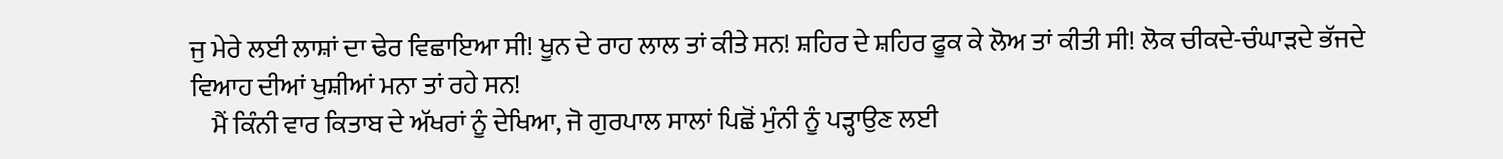ਜੁ ਮੇਰੇ ਲਈ ਲਾਸ਼ਾਂ ਦਾ ਢੇਰ ਵਿਛਾਇਆ ਸੀ! ਖੂਨ ਦੇ ਰਾਹ ਲਾਲ ਤਾਂ ਕੀਤੇ ਸਨ! ਸ਼ਹਿਰ ਦੇ ਸ਼ਹਿਰ ਫੂਕ ਕੇ ਲੋਅ ਤਾਂ ਕੀਤੀ ਸੀ! ਲੋਕ ਚੀਕਦੇ-ਚੰਘਾੜਦੇ ਭੱਜਦੇ ਵਿਆਹ ਦੀਆਂ ਖੁਸ਼ੀਆਂ ਮਨਾ ਤਾਂ ਰਹੇ ਸਨ!
    ਮੈਂ ਕਿੰਨੀ ਵਾਰ ਕਿਤਾਬ ਦੇ ਅੱਖਰਾਂ ਨੂੰ ਦੇਖਿਆ, ਜੋ ਗੁਰਪਾਲ ਸਾਲਾਂ ਪਿਛੋਂ ਮੁੰਨੀ ਨੂੰ ਪੜ੍ਹਾਉਣ ਲਈ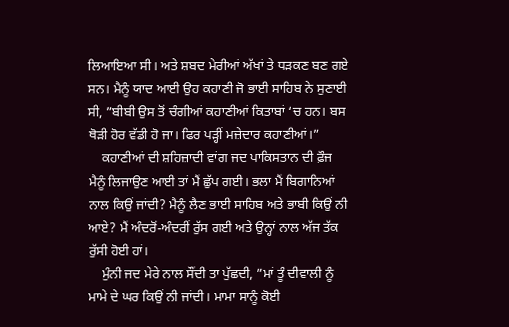ਲਿਆਇਆ ਸੀ। ਅਤੇ ਸ਼ਬਦ ਮੇਰੀਆਂ ਅੱਖਾਂ ਤੇ ਧੜਕਣ ਬਣ ਗਏ ਸਨ। ਮੈਨੂੰ ਯਾਦ ਆਈ ਉਹ ਕਹਾਣੀ ਜੋ ਭਾਈ ਸਾਹਿਬ ਨੇ ਸੁਣਾਈ ਸੀ, ”ਬੀਬੀ ਉਸ ਤੋਂ ਚੰਗੀਆਂ ਕਹਾਣੀਆਂ ਕਿਤਾਬਾਂ ‘ਚ ਹਨ। ਬਸ ਥੋੜੀ ਹੋਰ ਵੱਡੀ ਹੋ ਜਾ। ਫਿਰ ਪੜ੍ਹੀਂ ਮਜ਼ੇਦਾਰ ਕਹਾਣੀਆਂ।”
    ਕਹਾਣੀਆਂ ਦੀ ਸ਼ਹਿਜ਼ਾਦੀ ਵਾਂਗ ਜਦ ਪਾਕਿਸਤਾਨ ਦੀ ਫ਼ੌਜ ਮੈਨੂੰ ਲਿਜਾਉਣ ਆਈ ਤਾਂ ਮੈਂ ਛੁੱਪ ਗਈ। ਭਲਾ ਮੈਂ ਬਿਗਾਨਿਆਂ ਨਾਲ ਕਿਉਂ ਜਾਂਦੀ? ਮੈਨੂੰ ਲੈਣ ਭਾਈ ਸਾਹਿਬ ਅਤੇ ਭਾਬੀ ਕਿਉਂ ਨੀ ਆਏ? ਮੈਂ ਅੰਦਰੋਂ-ਅੰਦਰੀਂ ਰੁੱਸ ਗਈ ਅਤੇ ਉਨ੍ਹਾਂ ਨਾਲ ਅੱਜ ਤੱਕ ਰੁੱਸੀ ਹੋਈ ਹਾਂ।
    ਮੁੰਨੀ ਜਦ ਮੇਰੇ ਨਾਲ ਸੌਂਦੀ ਤਾ ਪੁੱਛਦੀ, ”ਮਾਂ ਤੂੰ ਦੀਵਾਲੀ ਨੂੰ ਮਾਮੇ ਦੇ ਘਰ ਕਿਉਂ ਨੀ ਜਾਂਦੀ। ਮਾਮਾ ਸਾਨੂੰ ਕੋਈ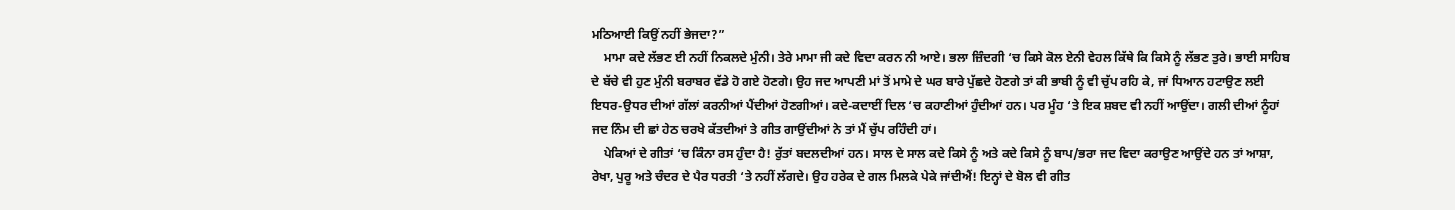ਮਠਿਆਈ ਕਿਉਂ ਨਹੀਂ ਭੇਜਦਾ?”
    ਮਾਮਾ ਕਦੇ ਲੱਭਣ ਈ ਨਹੀਂ ਨਿਕਲਦੇ ਮੁੰਨੀ। ਤੇਰੇ ਮਾਮਾ ਜੀ ਕਦੇ ਵਿਦਾ ਕਰਨ ਨੀ ਆਏ। ਭਲਾ ਜ਼ਿੰਦਗੀ ‘ਚ ਕਿਸੇ ਕੋਲ ਏਨੀ ਵੇਹਲ ਕਿੱਥੇ ਕਿ ਕਿਸੇ ਨੂੰ ਲੱਭਣ ਤੁਰੇ। ਭਾਈ ਸਾਹਿਬ ਦੇ ਬੱਚੇ ਵੀ ਹੁਣ ਮੁੰਨੀ ਬਰਾਬਰ ਵੱਡੇ ਹੋ ਗਏ ਹੋਣਗੇ। ਉਹ ਜਦ ਆਪਣੀ ਮਾਂ ਤੋਂ ਮਾਮੇ ਦੇ ਘਰ ਬਾਰੇ ਪੁੱਛਦੇ ਹੋਣਗੇ ਤਾਂ ਕੀ ਭਾਬੀ ਨੂੰ ਵੀ ਚੁੱਪ ਰਹਿ ਕੇ, ਜਾਂ ਧਿਆਨ ਹਟਾਉਣ ਲਈ ਇਧਰ-ਉਧਰ ਦੀਆਂ ਗੱਲਾਂ ਕਰਨੀਆਂ ਪੈਂਦੀਆਂ ਹੋਣਗੀਆਂ। ਕਦੇ-ਕਦਾਈਂ ਦਿਲ ‘ਚ ਕਹਾਣੀਆਂ ਹੁੰਦੀਆਂ ਹਨ। ਪਰ ਮੂੰਹ ‘ਤੇ ਇਕ ਸ਼ਬਦ ਵੀ ਨਹੀਂ ਆਉਂਦਾ। ਗਲੀ ਦੀਆਂ ਨੂੰਹਾਂ ਜਦ ਨਿੰਮ ਦੀ ਛਾਂ ਹੇਠ ਚਰਖੇ ਕੱਤਦੀਆਂ ਤੇ ਗੀਤ ਗਾਉਂਦੀਆਂ ਨੇ ਤਾਂ ਮੈਂ ਚੁੱਪ ਰਹਿੰਦੀ ਹਾਂ।
    ਪੇਕਿਆਂ ਦੇ ਗੀਤਾਂ ‘ਚ ਕਿੰਨਾ ਰਸ ਹੁੰਦਾ ਹੈ! ਰੁੱਤਾਂ ਬਦਲਦੀਆਂ ਹਨ। ਸਾਲ ਦੇ ਸਾਲ ਕਦੇ ਕਿਸੇ ਨੂੰ ਅਤੇ ਕਦੇ ਕਿਸੇ ਨੂੰ ਬਾਪ/ਭਰਾ ਜਦ ਵਿਦਾ ਕਰਾਉਣ ਆਉਂਦੇ ਹਨ ਤਾਂ ਆਸ਼ਾ, ਰੇਖਾ, ਪੁਰੂ ਅਤੇ ਚੰਦਰ ਦੇ ਪੈਰ ਧਰਤੀ ‘ਤੇ ਨਹੀਂ ਲੱਗਦੇ। ਉਹ ਹਰੇਕ ਦੇ ਗਲ ਮਿਲਕੇ ਪੇਕੇ ਜਾਂਦੀਐਂ! ਇਨ੍ਹਾਂ ਦੇ ਬੋਲ ਵੀ ਗੀਤ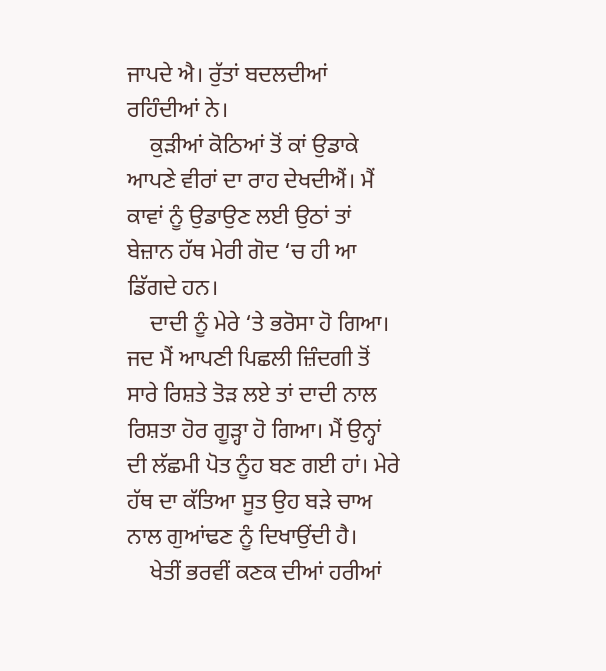ਜਾਪਦੇ ਐ। ਰੁੱਤਾਂ ਬਦਲਦੀਆਂ ਰਹਿੰਦੀਆਂ ਨੇ।
    ਕੁੜੀਆਂ ਕੋਠਿਆਂ ਤੋਂ ਕਾਂ ਉਡਾਕੇ ਆਪਣੇ ਵੀਰਾਂ ਦਾ ਰਾਹ ਦੇਖਦੀਐਂ। ਮੈਂ ਕਾਵਾਂ ਨੂੰ ਉਡਾਉਣ ਲਈ ਉਠਾਂ ਤਾਂ ਬੇਜ਼ਾਨ ਹੱਥ ਮੇਰੀ ਗੋਦ ‘ਚ ਹੀ ਆ ਡਿੱਗਦੇ ਹਨ।
    ਦਾਦੀ ਨੂੰ ਮੇਰੇ ‘ਤੇ ਭਰੋਸਾ ਹੋ ਗਿਆ। ਜਦ ਮੈਂ ਆਪਣੀ ਪਿਛਲੀ ਜ਼ਿੰਦਗੀ ਤੋਂ ਸਾਰੇ ਰਿਸ਼ਤੇ ਤੋੜ ਲਏ ਤਾਂ ਦਾਦੀ ਨਾਲ ਰਿਸ਼ਤਾ ਹੋਰ ਗੂੜ੍ਹਾ ਹੋ ਗਿਆ। ਮੈਂ ਉਨ੍ਹਾਂ ਦੀ ਲੱਛਮੀ ਪੋਤ ਨੂੰਹ ਬਣ ਗਈ ਹਾਂ। ਮੇਰੇ ਹੱਥ ਦਾ ਕੱਤਿਆ ਸੂਤ ਉਹ ਬੜੇ ਚਾਅ ਨਾਲ ਗੁਆਂਢਣ ਨੂੰ ਦਿਖਾਉਂਦੀ ਹੈ।
    ਖੇਤੀਂ ਭਰਵੀਂ ਕਣਕ ਦੀਆਂ ਹਰੀਆਂ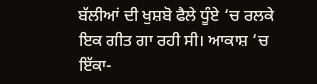ਬੱਲੀਆਂ ਦੀ ਖੁਸ਼ਬੋ ਫੈਲੇ ਧੂੰਏ ‘ਚ ਰਲਕੇ ਇਕ ਗੀਤ ਗਾ ਰਹੀ ਸੀ। ਆਕਾਸ਼ ‘ਚ ਇੱਕਾ-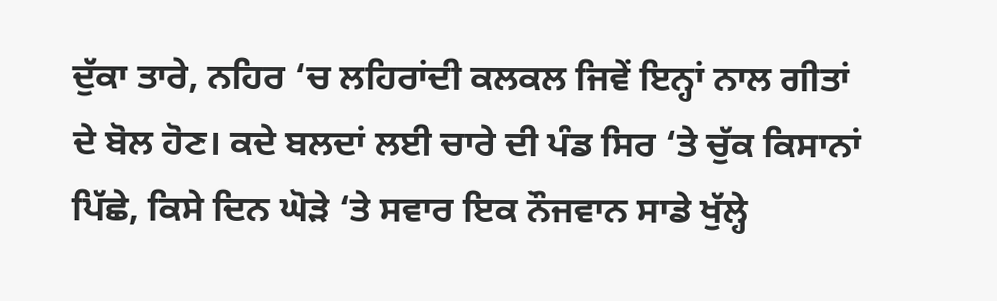ਦੁੱਕਾ ਤਾਰੇ, ਨਹਿਰ ‘ਚ ਲਹਿਰਾਂਦੀ ਕਲਕਲ ਜਿਵੇਂ ਇਨ੍ਹਾਂ ਨਾਲ ਗੀਤਾਂ ਦੇ ਬੋਲ ਹੋਣ। ਕਦੇ ਬਲਦਾਂ ਲਈ ਚਾਰੇ ਦੀ ਪੰਡ ਸਿਰ ‘ਤੇ ਚੁੱਕ ਕਿਸਾਨਾਂ ਪਿੱਛੇ, ਕਿਸੇ ਦਿਨ ਘੋੜੇ ‘ਤੇ ਸਵਾਰ ਇਕ ਨੌਜਵਾਨ ਸਾਡੇ ਖੁੱਲ੍ਹੇ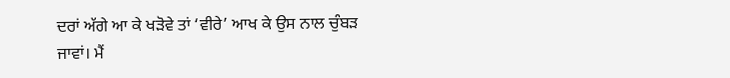ਦਰਾਂ ਅੱਗੇ ਆ ਕੇ ਖੜੋਵੇ ਤਾਂ ‘ਵੀਰੇ’ ਆਖ ਕੇ ਉਸ ਨਾਲ ਚੁੰਬੜ ਜਾਵਾਂ। ਮੈਂ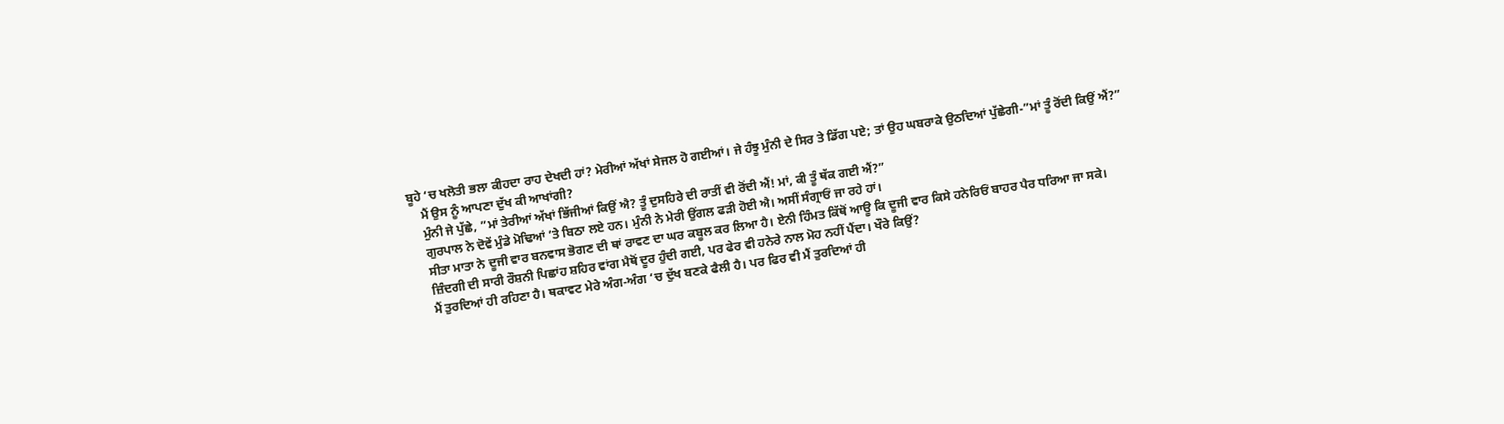ਬੂਹੇ ‘ਚ ਖਲੋਤੀ ਭਲਾ ਕੀਹਦਾ ਰਾਹ ਦੇਖਦੀ ਹਾਂ? ਮੇਰੀਆਂ ਅੱਖਾਂ ਸੇਜਲ ਹੋ ਗਈਆਂ। ਜੇ ਹੰਝੂ ਮੁੰਨੀ ਦੇ ਸਿਰ ਤੇ ਡਿੱਗ ਪਏ; ਤਾਂ ਉਹ ਘਬਰਾਕੇ ਉਠਦਿਆਂ ਪੁੱਛੇਗੀ-”ਮਾਂ ਤੂੰ ਰੋਂਦੀ ਕਿਉਂ ਐਂ?”
    ਮੈਂ ਉਸ ਨੂੰ ਆਪਣਾ ਦੁੱਖ ਕੀ ਆਖਾਂਗੀ?
    ਮੁੰਨੀ ਜੇ ਪੁੱਛੇ, ”ਮਾਂ ਤੇਰੀਆਂ ਅੱਖਾਂ ਭਿੱਜੀਆਂ ਕਿਉਂ ਐ? ਤੂੰ ਦੁਸਹਿਰੇ ਦੀ ਰਾਤੀਂ ਵੀ ਰੋਂਦੀ ਐਂ! ਮਾਂ, ਕੀ ਤੂੰ ਥੱਕ ਗਈ ਐਂ?”
    ਗੁਰਪਾਲ ਨੇ ਦੋਵੇਂ ਮੁੰਡੇ ਮੋਢਿਆਂ ‘ਤੇ ਬਿਠਾ ਲਏ ਹਨ। ਮੁੰਨੀ ਨੇ ਮੇਰੀ ਉਂਗਲ ਫੜੀ ਹੋਈ ਐ। ਅਸੀਂ ਸੰਗ੍ਰਾਓਂ ਜਾ ਰਹੇ ਹਾਂ।
    ਸੀਤਾ ਮਾਤਾ ਨੇ ਦੂਜੀ ਵਾਰ ਬਨਵਾਸ ਭੋਗਣ ਦੀ ਥਾਂ ਰਾਵਣ ਦਾ ਘਰ ਕਬੂਲ ਕਰ ਲਿਆ ਹੈ। ਏਨੀ ਹਿੰਮਤ ਕਿੱਥੋਂ ਆਊ ਕਿ ਦੂਜੀ ਵਾਰ ਕਿਸੇ ਹਨੇਰਿਓਂ ਬਾਹਰ ਪੈਰ ਧਰਿਆ ਜਾ ਸਕੇ।
    ਜ਼ਿੰਦਗੀ ਦੀ ਸਾਰੀ ਰੌਸ਼ਨੀ ਪਿਛਾਂਹ ਸ਼ਹਿਰ ਵਾਂਗ ਮੈਥੋਂ ਦੂਰ ਹੁੰਦੀ ਗਈ, ਪਰ ਫੇਰ ਵੀ ਹਨੇਰੇ ਨਾਲ ਮੋਹ ਨਹੀਂ ਪੈਂਦਾ। ਖੌਰੇ ਕਿਉਂ?
    ਮੈਂ ਤੁਰਦਿਆਂ ਹੀ ਰਹਿਣਾ ਹੈ। ਥਕਾਵਟ ਮੇਰੇ ਅੰਗ-ਅੰਗ ‘ਚ ਦੁੱਖ ਬਣਕੇ ਫੈਲੀ ਹੈ। ਪਰ ਫਿਰ ਵੀ ਮੈਂ ਤੁਰਦਿਆਂ ਹੀ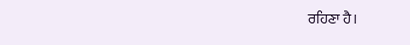ਰਹਿਣਾ ਹੈ।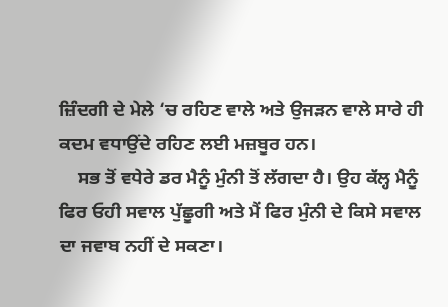ਜ਼ਿੰਦਗੀ ਦੇ ਮੇਲੇ ‘ਚ ਰਹਿਣ ਵਾਲੇ ਅਤੇ ਉਜੜਨ ਵਾਲੇ ਸਾਰੇ ਹੀ ਕਦਮ ਵਧਾਉਂਦੇ ਰਹਿਣ ਲਈ ਮਜ਼ਬੂਰ ਹਨ।
    ਸਭ ਤੋਂ ਵਧੇਰੇ ਡਰ ਮੈਨੂੰ ਮੁੰਨੀ ਤੋਂ ਲੱਗਦਾ ਹੈ। ਉਹ ਕੱਲ੍ਹ ਮੈਨੂੰ ਫਿਰ ਓਹੀ ਸਵਾਲ ਪੁੱਛੂਗੀ ਅਤੇ ਮੈਂ ਫਿਰ ਮੁੰਨੀ ਦੇ ਕਿਸੇ ਸਵਾਲ ਦਾ ਜਵਾਬ ਨਹੀਂ ਦੇ ਸਕਣਾ।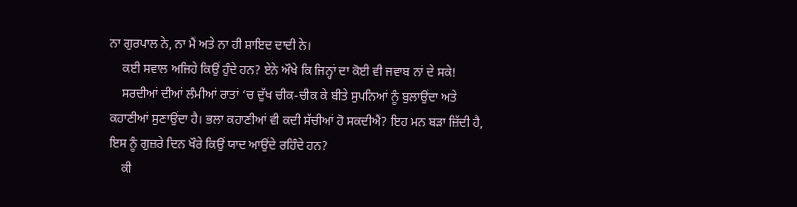ਨਾ ਗੁਰਪਾਲ ਨੇ, ਨਾ ਮੈਂ ਅਤੇ ਨਾ ਹੀ ਸ਼ਾਇਦ ਦਾਦੀ ਨੇ।
    ਕਈ ਸਵਾਲ ਅਜਿਹੇ ਕਿਉਂ ਹੁੰਦੇ ਹਨ? ਏਨੇ ਔਖੇ ਕਿ ਜਿਨ੍ਹਾਂ ਦਾ ਕੋਈ ਵੀ ਜਵਾਬ ਨਾਂ ਦੇ ਸਕੇ!
    ਸਰਦੀਆਂ ਦੀਆਂ ਲੰਮੀਆਂ ਰਾਤਾਂ ‘ਚ ਦੁੱਖ ਚੀਕ-ਚੀਕ ਕੇ ਬੀਤੇ ਸੁਪਨਿਆਂ ਨੂੰ ਬੁਲਾਉਂਦਾ ਅਤੇ ਕਹਾਣੀਆਂ ਸੁਣਾਉਂਦਾ ਹੈ। ਭਲਾ ਕਹਾਣੀਆਂ ਵੀ ਕਦੀ ਸੱਚੀਆਂ ਹੋ ਸਕਦੀਐਂ? ਇਹ ਮਨ ਬੜਾ ਜ਼ਿੱਦੀ ਹੈ, ਇਸ ਨੂੰ ਗੁਜ਼ਰੇ ਦਿਨ ਖੌਰੇ ਕਿਉਂ ਯਾਦ ਆਉਂਦੇ ਰਹਿੰਦੇ ਹਨ?
    ਕੀ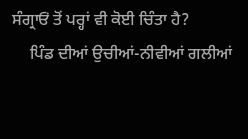ਸੰਗ੍ਰਾਓਂ ਤੋਂ ਪਰ੍ਹਾਂ ਵੀ ਕੋਈ ਚਿੰਤਾ ਹੈ?
    ਪਿੰਡ ਦੀਆਂ ਉਚੀਆਂ-ਨੀਵੀਆਂ ਗਲੀਆਂ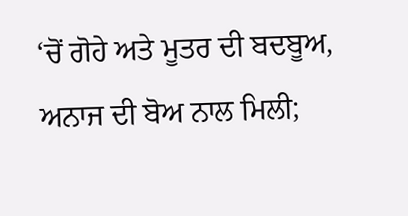‘ਚੋਂ ਗੋਹੇ ਅਤੇ ਮੂਤਰ ਦੀ ਬਦਬੂਅ, ਅਨਾਜ ਦੀ ਬੋਅ ਨਾਲ ਮਿਲੀ;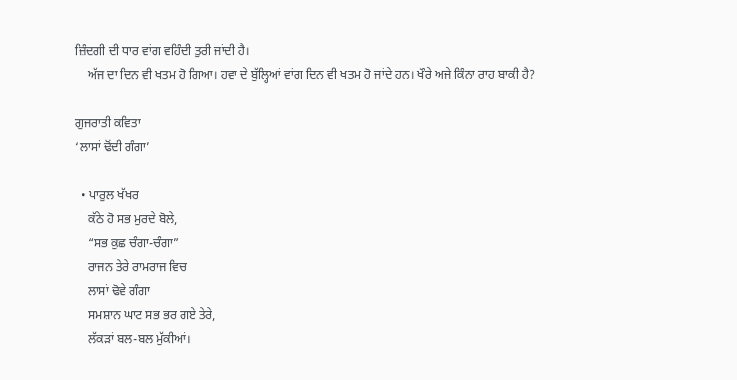ਜ਼ਿੰਦਗੀ ਦੀ ਧਾਰ ਵਾਂਗ ਵਹਿੰਦੀ ਤੁਰੀ ਜਾਂਦੀ ਹੈ।
    ਅੱਜ ਦਾ ਦਿਨ ਵੀ ਖਤਮ ਹੋ ਗਿਆ। ਹਵਾ ਦੇ ਬੁੱਲ੍ਹਿਆਂ ਵਾਂਗ ਦਿਨ ਵੀ ਖਤਮ ਹੋ ਜਾਂਦੇ ਹਨ। ਖੌਰੇ ਅਜੇ ਕਿੰਨਾ ਰਾਹ ਬਾਕੀ ਹੈ?

ਗੁਜਰਾਤੀ ਕਵਿਤਾ
‘ਲਾਸਾਂ ਢੋਂਦੀ ਗੰਗਾ’

  • ਪਾਰੁਲ ਖੱਖਰ
    ਕੱਠੇ ਹੋ ਸਭ ਮੁਰਦੇ ਬੋਲੇ,
    “ਸਭ ਕੁਛ ਚੰਗਾ-ਚੰਗਾ”
    ਰਾਜਨ ਤੇਰੇ ਰਾਮਰਾਜ ਵਿਚ
    ਲਾਸਾਂ ਢੋਵੇ ਗੰਗਾ
    ਸਮਸ਼ਾਨ ਘਾਟ ਸਭ ਭਰ ਗਏ ਤੇਰੇ,
    ਲੱਕੜਾਂ ਬਲ-ਬਲ ਮੁੱਕੀਆਂ।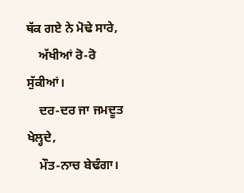ਥੱਕ ਗਏ ਨੇ ਮੋਢੇ ਸਾਰੇ,
    ਅੱਖੀਆਂ ਰੋ-ਰੋ ਸੁੱਕੀਆਂ।
    ਦਰ-ਦਰ ਜਾ ਜਮਦੂਤ ਖੇਲ੍ਹਦੇ,
    ਮੌਤ-ਨਾਚ ਬੇਢੰਗਾ।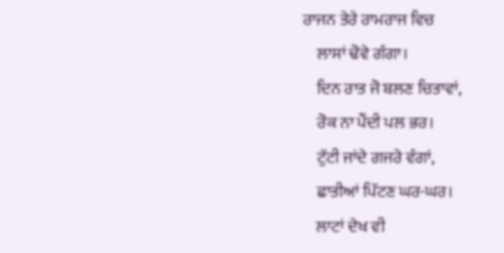ਰਾਜਨ ਤੇਰੇ ਰਾਮਰਾਜ ਵਿਚ
    ਲਾਸਾਂ ਢੋਵੇ ਗੰਗਾ।
    ਦਿਨ ਰਾਤ ਜੋ ਬਲਣ ਚਿਤਾਵਾਂ,
    ਰੋਕ ਨਾ ਪੈਂਦੀ ਪਲ ਭਰ।
    ਟੁੱਟੀ ਜਾਂਦੇ ਗਜਰੇ ਵੰਗਾਂ,
    ਛਾਤੀਆਂ ਪਿੱਟਣ ਘਰ-ਘਰ।
    ਲਾਟਾਂ ਦੇਖ ਵੀ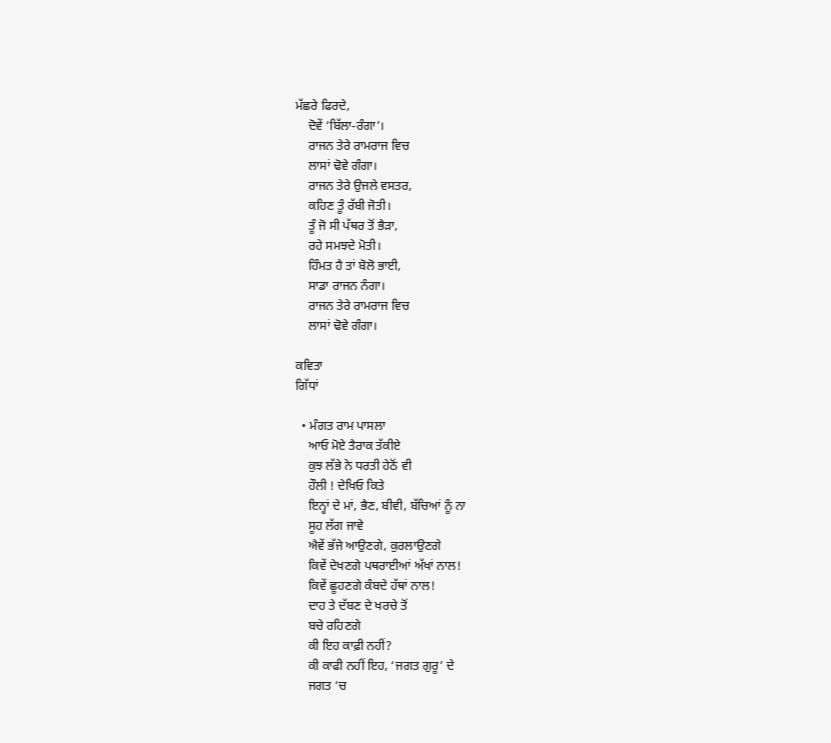ਮੱਛਰੇ ਫਿਰਦੇ,
    ਦੋਵੇਂ ‘ਬਿੱਲਾ-ਰੰਗਾ’।
    ਰਾਜਨ ਤੇਰੇ ਰਾਮਰਾਜ ਵਿਚ
    ਲਾਸਾਂ ਢੋਵੇ ਗੰਗਾ।
    ਰਾਜਨ ਤੇਰੇ ਉਜਲੇ ਵਸਤਰ,
    ਕਹਿਣ ਤੂੰ ਰੱਬੀ ਜੋਤੀ।
    ਤੂੰ ਜੋ ਸੀ ਪੱਥਰ ਤੋਂ ਭੈੜਾ,
    ਰਹੇ ਸਮਝਦੇ ਮੋਤੀ।
    ਹਿੰਮਤ ਹੈ ਤਾਂ ਬੋਲੋ ਭਾਈ,
    ਸਾਡਾ ਰਾਜਨ ਨੰਗਾ।
    ਰਾਜਨ ਤੇਰੇ ਰਾਮਰਾਜ ਵਿਚ
    ਲਾਸਾਂ ਢੋਵੇ ਗੰਗਾ।

ਕਵਿਤਾ
ਗਿੱਧਾਂ

  • ਮੰਗਤ ਰਾਮ ਪਾਸਲਾ
    ਆਓ ਮੋਏ ਤੈਰਾਕ ਤੱਕੀਏ
    ਕੁਝ ਲੱਭੇ ਨੇ ਧਰਤੀ ਹੇਠੋਂ ਵੀ
    ਹੌਲੀ ! ਦੇਖਿਓ ਕਿਤੇ
    ਇਨ੍ਹਾਂ ਦੇ ਮਾਂ, ਭੈਣ, ਬੀਵੀ, ਬੱਚਿਆਂ ਨੂੰ ਨਾ
    ਸੂਹ ਲੱਗ ਜਾਵੇ
    ਐਵੇਂ ਭੱਜੇ ਆਉਣਗੇ, ਕੁਰਲਾਉਣਗੇ
    ਕਿਵੇਂ ਦੇਖਣਗੇ ਪਥਰਾਈਆਂ ਅੱਖਾਂ ਨਾਲ!
    ਕਿਵੇਂ ਛੂਹਣਗੇ ਕੰਬਦੇ ਹੱਥਾਂ ਨਾਲ!
    ਦਾਹ ਤੇ ਦੱਬਣ ਦੇ ਖਰਚੇ ਤੋਂ
    ਬਚੇ ਰਹਿਣਗੇ
    ਕੀ ਇਹ ਕਾਫ਼ੀ ਨਹੀਂ?
    ਕੀ ਕਾਫੀ ਨਹੀਂ ਇਹ, ‘ਜਗਤ ਗੁਰੂ’ ਦੇ
    ਜਗਤ ‘ਚ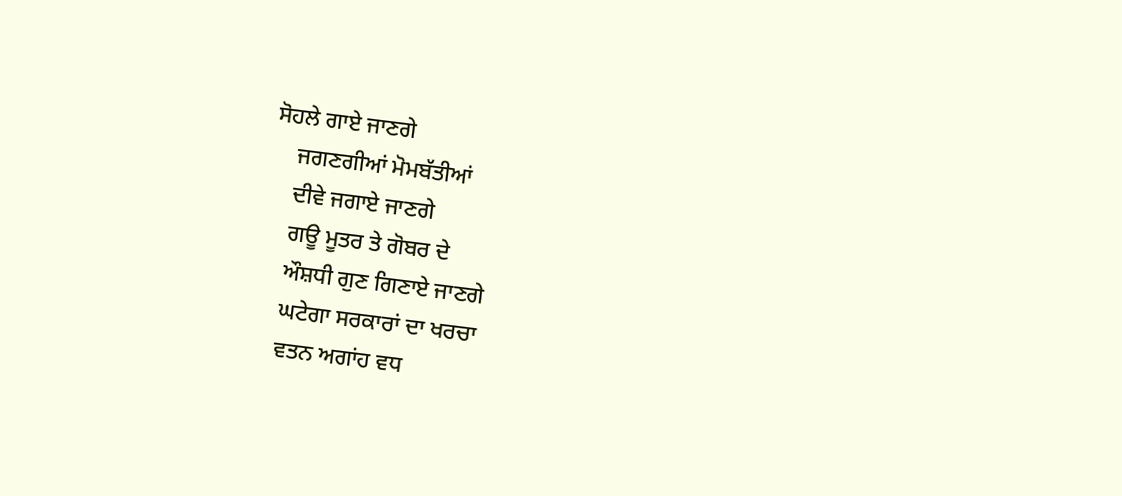ਸੋਹਲੇ ਗਾਏ ਜਾਣਗੇ
    ਜਗਣਗੀਆਂ ਮੋਮਬੱਤੀਆਂ
    ਦੀਵੇ ਜਗਾਏ ਜਾਣਗੇ
    ਗਊ ਮੂਤਰ ਤੇ ਗੋਬਰ ਦੇ
    ਔਸ਼ਧੀ ਗੁਣ ਗਿਣਾਏ ਜਾਣਗੇ
    ਘਟੇਗਾ ਸਰਕਾਰਾਂ ਦਾ ਖਰਚਾ
    ਵਤਨ ਅਗਾਂਹ ਵਧ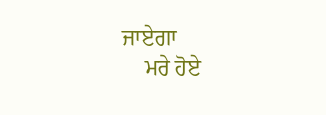ਜਾਏਗਾ
    ਮਰੇ ਹੋਏ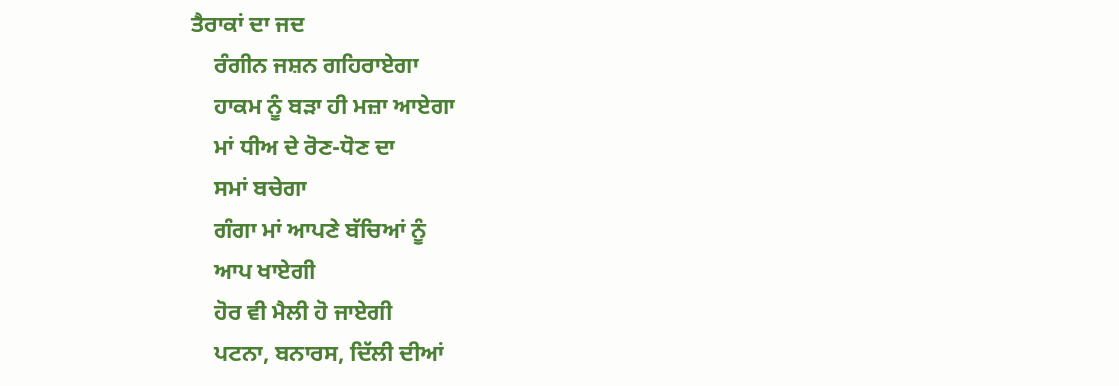ਤੈਰਾਕਾਂ ਦਾ ਜਦ
    ਰੰਗੀਨ ਜਸ਼ਨ ਗਹਿਰਾਏਗਾ
    ਹਾਕਮ ਨੂੰ ਬੜਾ ਹੀ ਮਜ਼ਾ ਆਏਗਾ
    ਮਾਂ ਧੀਅ ਦੇ ਰੋਣ-ਧੋਣ ਦਾ
    ਸਮਾਂ ਬਚੇਗਾ
    ਗੰਗਾ ਮਾਂ ਆਪਣੇ ਬੱਚਿਆਂ ਨੂੰ
    ਆਪ ਖਾਏਗੀ
    ਹੋਰ ਵੀ ਮੈਲੀ ਹੋ ਜਾਏਗੀ
    ਪਟਨਾ, ਬਨਾਰਸ, ਦਿੱਲੀ ਦੀਆਂ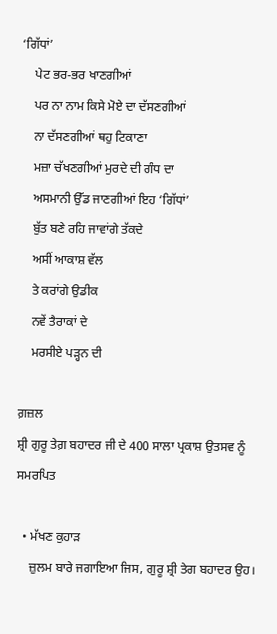‘ਗਿੱਧਾਂ’
    ਪੇਟ ਭਰ-ਭਰ ਖਾਣਗੀਆਂ
    ਪਰ ਨਾ ਨਾਮ ਕਿਸੇ ਮੋਏ ਦਾ ਦੱਸਣਗੀਆਂ
    ਨਾ ਦੱਸਣਗੀਆਂ ਥਹੁ ਟਿਕਾਣਾ
    ਮਜ਼ਾ ਚੱਖਣਗੀਆਂ ਮੁਰਦੇ ਦੀ ਗੰਧ ਦਾ
    ਅਸਮਾਨੀ ਉੱਡ ਜਾਣਗੀਆਂ ਇਹ ‘ਗਿੱਧਾਂ’
    ਬੁੱਤ ਬਣੇ ਰਹਿ ਜਾਵਾਂਗੇ ਤੱਕਦੇ
    ਅਸੀਂ ਆਕਾਸ਼ ਵੱਲ
    ਤੇ ਕਰਾਂਗੇ ਉਡੀਕ
    ਨਵੇਂ ਤੈਰਾਕਾਂ ਦੇ
    ਮਰਸੀਏ ਪੜ੍ਹਨ ਦੀ

ਗ਼ਜ਼ਲ
ਸ਼੍ਰੀ ਗੁਰੂ ਤੇਗ਼ ਬਹਾਦਰ ਜੀ ਦੇ 400 ਸਾਲਾ ਪ੍ਰਕਾਸ਼ ਉਤਸਵ ਨੂੰ ਸਮਰਪਿਤ

  • ਮੱਖਣ ਕੁਹਾੜ
    ਜ਼ੁਲਮ ਬਾਰੇ ਜਗਾਇਆ ਜਿਸ, ਗੁਰੂ ਸ਼੍ਰੀ ਤੇਗ ਬਹਾਦਰ ਉਹ।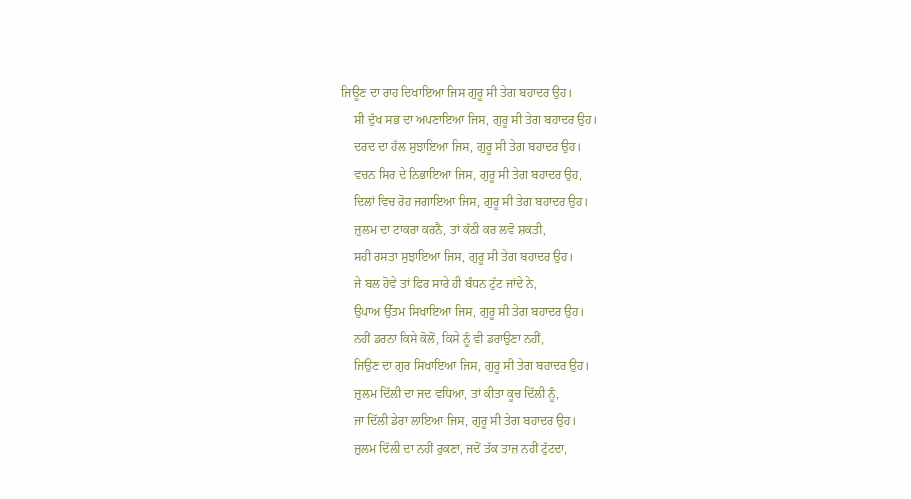ਜਿਊਣ ਦਾ ਰਾਹ ਦਿਖਾਇਆ ਜਿਸ ਗੁਰੂ ਸੀ ਤੇਗ ਬਹਾਦਰ ਉਹ।
    ਸੀ ਦੁੱਖ ਸਭ ਦਾ ਅਪਣਾਇਆ ਜਿਸ, ਗੁਰੂ ਸੀ ਤੇਗ ਬਹਾਦਰ ਉਹ।
    ਦਰਦ ਦਾ ਹੱਲ ਸੁਝਾਇਆ ਜਿਸ, ਗੁਰੂ ਸੀ ਤੇਗ ਬਹਾਦਰ ਉਹ।
    ਵਚਨ ਸਿਰ ਦੇ ਨਿਭਾਇਆ ਜਿਸ, ਗੁਰੂ ਸੀ ਤੇਗ ਬਹਾਦਰ ਉਹ,
    ਦਿਲਾਂ ਵਿਚ ਰੋਹ ਜਗਾਇਆ ਜਿਸ, ਗੁਰੂ ਸੀ ਤੇਗ ਬਹਾਦਰ ਉਹ।
    ਜ਼ੁਲਮ ਦਾ ਟਾਕਰਾ ਕਰਨੈ, ਤਾਂ ਕੱਠੀ ਕਰ ਲਵੋ ਸ਼ਕਤੀ,
    ਸਹੀ ਰਸਤਾ ਸੁਝਾਇਆ ਜਿਸ, ਗੁਰੂ ਸੀ ਤੇਗ ਬਹਾਦਰ ਉਹ।
    ਜੇ ਬਲ ਹੋਵੇ ਤਾਂ ਫਿਰ ਸਾਰੇ ਹੀ ਬੰਧਨ ਟੁੱਟ ਜਾਂਦੇ ਨੇ,
    ਉਪਾਅ ਉੱਤਮ ਸਿਖਾਇਆ ਜਿਸ, ਗੁਰੂ ਸੀ ਤੇਗ ਬਹਾਦਰ ਉਹ।
    ਨਹੀਂ ਡਰਨਾ ਕਿਸੇ ਕੋਲੋਂ, ਕਿਸੇ ਨੂੰ ਵੀ ਡਰਾਉਣਾ ਨਹੀਂ,
    ਜਿਉਣ ਦਾ ਗੁਰ ਸਿਖਾਇਆ ਜਿਸ, ਗੁਰੂ ਸੀ ਤੇਗ ਬਹਾਦਰ ਉਹ।
    ਜ਼ੁਲਮ ਦਿੱਲੀ ਦਾ ਜਦ ਵਧਿਆ, ਤਾਂ ਕੀਤਾ ਕੂਚ ਦਿੱਲੀ ਨੂੰ,
    ਜਾ ਦਿੱਲੀ ਡੇਰਾ ਲਾਇਆ ਜਿਸ, ਗੁਰੂ ਸੀ ਤੇਗ ਬਹਾਦਰ ਉਹ।
    ਜ਼ੁਲਮ ਦਿੱਲੀ ਦਾ ਨਹੀਂ ਰੁਕਣਾ, ਜਦੋਂ ਤੱਕ ਤਾਜ਼ ਨਹੀਂ ਟੁੱਟਦਾ,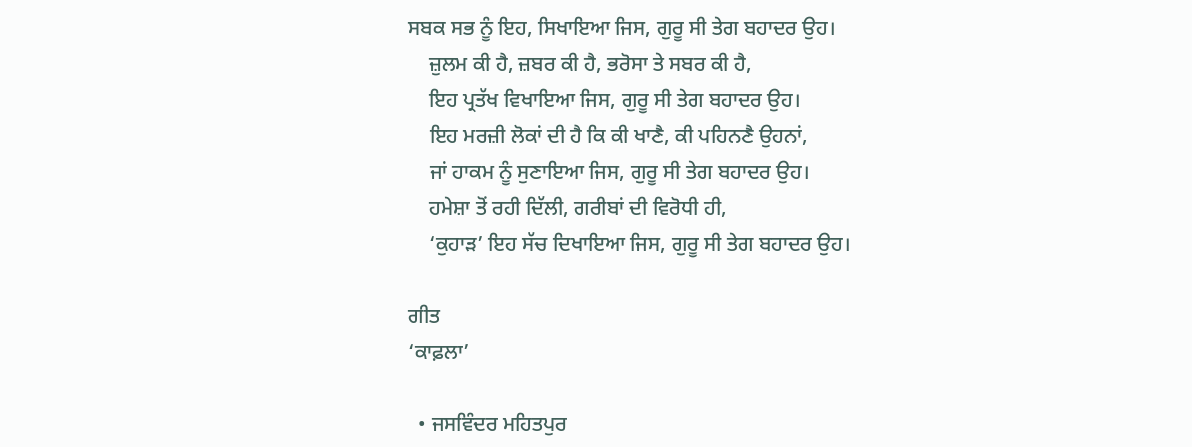ਸਬਕ ਸਭ ਨੂੰ ਇਹ, ਸਿਖਾਇਆ ਜਿਸ, ਗੁਰੂ ਸੀ ਤੇਗ ਬਹਾਦਰ ਉਹ।
    ਜ਼ੁਲਮ ਕੀ ਹੈ, ਜ਼ਬਰ ਕੀ ਹੈ, ਭਰੋਸਾ ਤੇ ਸਬਰ ਕੀ ਹੈ,
    ਇਹ ਪ੍ਰਤੱਖ ਵਿਖਾਇਆ ਜਿਸ, ਗੁਰੂ ਸੀ ਤੇਗ ਬਹਾਦਰ ਉਹ।
    ਇਹ ਮਰਜ਼ੀ ਲੋਕਾਂ ਦੀ ਹੈ ਕਿ ਕੀ ਖਾਣੈ, ਕੀ ਪਹਿਨਣੈ ਉਹਨਾਂ,
    ਜਾਂ ਹਾਕਮ ਨੂੰ ਸੁਣਾਇਆ ਜਿਸ, ਗੁਰੂ ਸੀ ਤੇਗ ਬਹਾਦਰ ਉਹ।
    ਹਮੇਸ਼ਾ ਤੋਂ ਰਹੀ ਦਿੱਲੀ, ਗਰੀਬਾਂ ਦੀ ਵਿਰੋਧੀ ਹੀ,
    ‘ਕੁਹਾੜ’ ਇਹ ਸੱਚ ਦਿਖਾਇਆ ਜਿਸ, ਗੁਰੂ ਸੀ ਤੇਗ ਬਹਾਦਰ ਉਹ।

ਗੀਤ
‘ਕਾਫ਼ਲਾ’

  • ਜਸਵਿੰਦਰ ਮਹਿਤਪੁਰ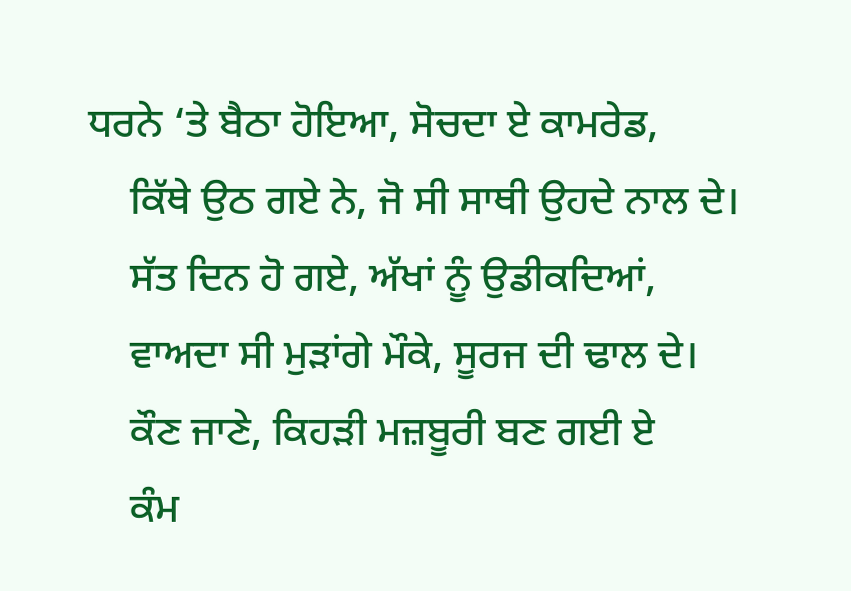ਧਰਨੇ ‘ਤੇ ਬੈਠਾ ਹੋਇਆ, ਸੋਚਦਾ ਏ ਕਾਮਰੇਡ,
    ਕਿੱਥੇ ਉਠ ਗਏ ਨੇ, ਜੋ ਸੀ ਸਾਥੀ ਉਹਦੇ ਨਾਲ ਦੇ।
    ਸੱਤ ਦਿਨ ਹੋ ਗਏ, ਅੱਖਾਂ ਨੂੰ ਉਡੀਕਦਿਆਂ,
    ਵਾਅਦਾ ਸੀ ਮੁੜਾਂਗੇ ਮੌਕੇ, ਸੂਰਜ ਦੀ ਢਾਲ ਦੇ।
    ਕੌਣ ਜਾਣੇ, ਕਿਹੜੀ ਮਜ਼ਬੂਰੀ ਬਣ ਗਈ ਏ
    ਕੰਮ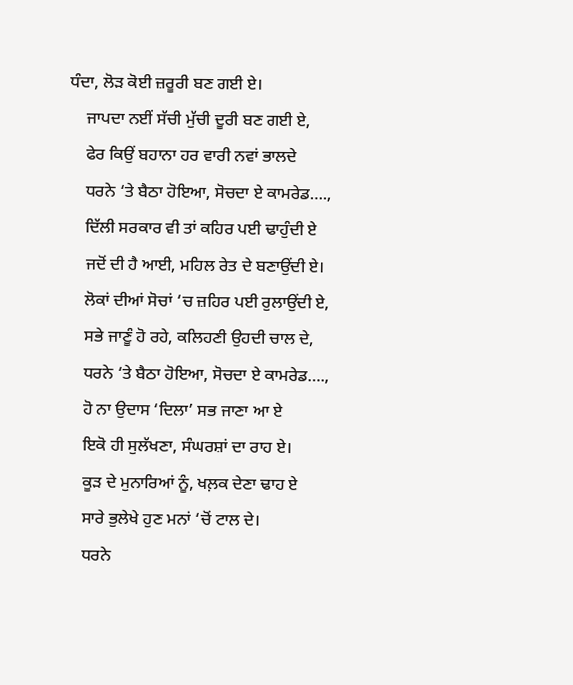ਧੰਦਾ, ਲੋੜ ਕੋਈ ਜ਼ਰੂਰੀ ਬਣ ਗਈ ਏ।
    ਜਾਪਦਾ ਨਈਂ ਸੱਚੀ ਮੁੱਚੀ ਦੂਰੀ ਬਣ ਗਈ ਏ,
    ਫੇਰ ਕਿਉਂ ਬਹਾਨਾ ਹਰ ਵਾਰੀ ਨਵਾਂ ਭਾਲਦੇ
    ਧਰਨੇ ‘ਤੇ ਬੈਠਾ ਹੋਇਆ, ਸੋਚਦਾ ਏ ਕਾਮਰੇਡ….,
    ਦਿੱਲੀ ਸਰਕਾਰ ਵੀ ਤਾਂ ਕਹਿਰ ਪਈ ਢਾਹੁੰਦੀ ਏ
    ਜਦੋਂ ਦੀ ਹੈ ਆਈ, ਮਹਿਲ ਰੇਤ ਦੇ ਬਣਾਉਂਦੀ ਏ।
    ਲੋਕਾਂ ਦੀਆਂ ਸੋਚਾਂ ‘ਚ ਜ਼ਹਿਰ ਪਈ ਰੁਲਾਉਂਦੀ ਏ,
    ਸਭੇ ਜਾਣੂੰ ਹੋ ਰਹੇ, ਕਲਿਹਣੀ ਉਹਦੀ ਚਾਲ ਦੇ,
    ਧਰਨੇ ‘ਤੇ ਬੈਠਾ ਹੋਇਆ, ਸੋਚਦਾ ਏ ਕਾਮਰੇਡ….,
    ਹੋ ਨਾ ਉਦਾਸ ‘ਦਿਲਾ’ ਸਭ ਜਾਣਾ ਆ ਏ
    ਇਕੋ ਹੀ ਸੁਲੱਖਣਾ, ਸੰਘਰਸ਼ਾਂ ਦਾ ਰਾਹ ਏ।
    ਕੂੜ ਦੇ ਮੁਨਾਰਿਆਂ ਨੂੰ, ਖਲ਼ਕ ਦੇਣਾ ਢਾਹ ਏ
    ਸਾਰੇ ਭੁਲੇਖੇ ਹੁਣ ਮਨਾਂ ‘ਚੋਂ ਟਾਲ ਦੇ।
    ਧਰਨੇ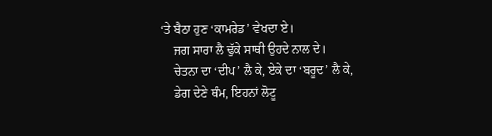‘ਤੇ ਬੈਠਾ ਹੁਣ ‘ਕਾਮਰੇਡ’ ਵੇਖਦਾ ਏ।
    ਜਗ ਸਾਰਾ ਲੈ ਢੁੱਕੇ ਸਾਥੀ ਉਹਦੇ ਨਾਲ ਦੇ।
    ਚੇਤਨਾ ਦਾ ‘ਦੀਪ’ ਲੈ ਕੇ, ਏਕੇ ਦਾ ‘ਬਰੂਦ’ ਲੈ ਕੇ,
    ਡੇਗ ਦੇਣੇ ਥੰਮ, ਇਹਨਾਂ ਲੋਟੂ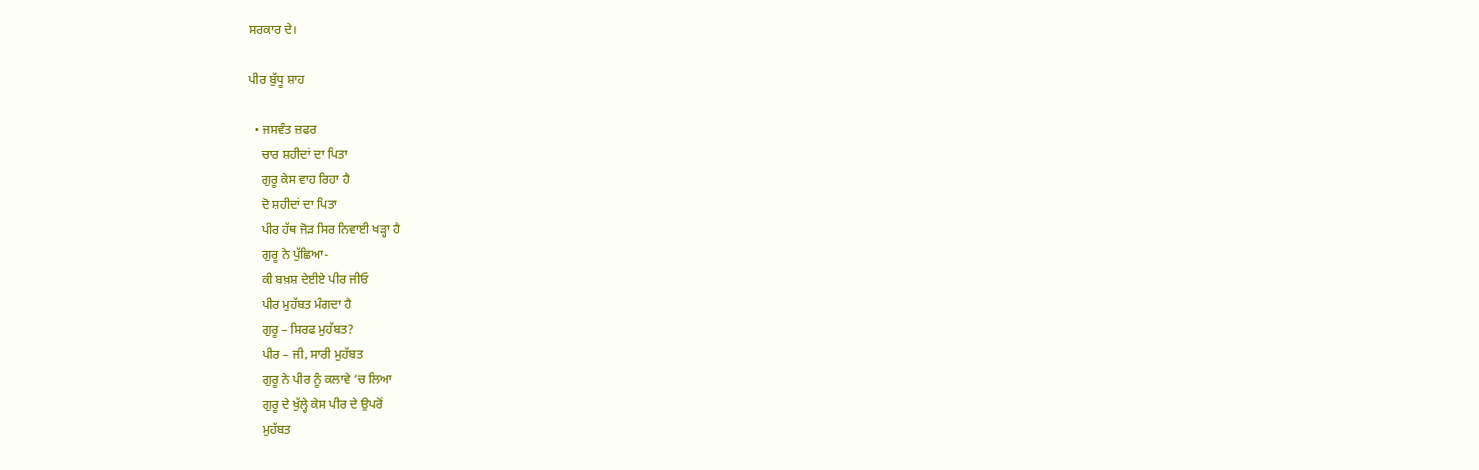ਸਰਕਾਰ ਦੇ।

ਪੀਰ ਬੁੱਧੂ ਸ਼ਾਹ

  • ਜਸਵੰਤ ਜ਼ਫਰ
    ਚਾਰ ਸ਼ਹੀਦਾਂ ਦਾ ਪਿਤਾ
    ਗੁਰੂ ਕੇਸ ਵਾਹ ਰਿਹਾ ਹੈ
    ਦੋ ਸ਼ਹੀਦਾਂ ਦਾ ਪਿਤਾ
    ਪੀਰ ਹੱਥ ਜੋੜ ਸਿਰ ਨਿਵਾਈ ਖੜ੍ਹਾ ਹੈ
    ਗੁਰੂ ਨੇ ਪੁੱਛਿਆ-
    ਕੀ ਬਖ਼ਸ਼ ਦੇਈਏ ਪੀਰ ਜੀਓ
    ਪੀਰ ਮੁਹੱਬਤ ਮੰਗਦਾ ਹੈ
    ਗੁਰੂ – ਸਿਰਫ ਮੁਹੱਬਤ?
    ਪੀਰ – ਜੀ, ਸਾਰੀ ਮੁਹੱਬਤ
    ਗੁਰੂ ਨੇ ਪੀਰ ਨੂੰ ਕਲਾਵੇ ‘ਚ ਲਿਆ
    ਗੁਰੂ ਦੇ ਖੁੱਲ੍ਹੇ ਕੇਸ ਪੀਰ ਦੇ ਉਪਰੋਂ
    ਮੁਹੱਬਤ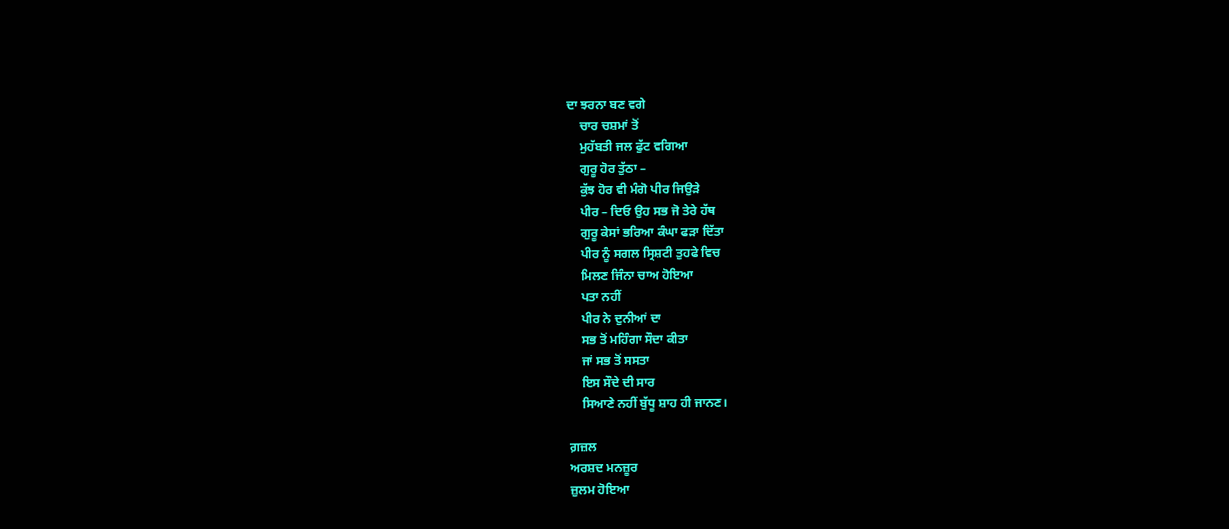ਦਾ ਝਰਨਾ ਬਣ ਵਗੇ
    ਚਾਰ ਚਸ਼ਮਾਂ ਤੋਂ
    ਮੁਹੱਬਤੀ ਜਲ ਫੁੱਟ ਵਗਿਆ
    ਗੁਰੂ ਹੋਰ ਤੁੱਠਾ –
    ਕੁੱਝ ਹੋਰ ਵੀ ਮੰਗੋ ਪੀਰ ਜਿਉੜੇ
    ਪੀਰ – ਦਿਓ ਉਹ ਸਭ ਜੋ ਤੇਰੇ ਹੱਥ
    ਗੁਰੂ ਕੇਸਾਂ ਭਰਿਆ ਕੰਘਾ ਫੜਾ ਦਿੱਤਾ
    ਪੀਰ ਨੂੰ ਸਗਲ ਸ੍ਰਿਸ਼ਟੀ ਤੁਹਫੇ ਵਿਚ
    ਮਿਲਣ ਜਿੰਨਾ ਚਾਅ ਹੋਇਆ
    ਪਤਾ ਨਹੀਂ
    ਪੀਰ ਨੇ ਦੁਨੀਆਂ ਦਾ
    ਸਭ ਤੋਂ ਮਹਿੰਗਾ ਸੌਦਾ ਕੀਤਾ
    ਜਾਂ ਸਭ ਤੋਂ ਸਸਤਾ
    ਇਸ ਸੌਦੇ ਦੀ ਸਾਰ
    ਸਿਆਣੇ ਨਹੀਂ ਬੁੱਧੂ ਸ਼ਾਹ ਹੀ ਜਾਨਣ।

ਗ਼ਜ਼ਲ
ਅਰਸ਼ਦ ਮਨਜ਼ੂਰ
ਜ਼ੁਲਮ ਹੋਇਆ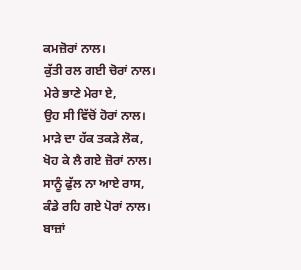ਕਮਜ਼ੋਰਾਂ ਨਾਲ।
ਕੁੱਤੀ ਰਲ ਗਈ ਚੋਰਾਂ ਨਾਲ।
ਮੇਰੇ ਭਾਣੇ ਮੇਰਾ ਏ,
ਉਹ ਸੀ ਵਿੱਚੋਂ ਹੋਰਾਂ ਨਾਲ।
ਮਾੜੇ ਦਾ ਹੱਕ ਤਕੜੇ ਲੋਕ,
ਖੋਹ ਕੇ ਲੈ ਗਏ ਜ਼ੋਰਾਂ ਨਾਲ।
ਸਾਨੂੰ ਫੁੱਲ ਨਾ ਆਏ ਰਾਸ,
ਕੰਡੇ ਰਹਿ ਗਏ ਪੋਰਾਂ ਨਾਲ।
ਬਾਜ਼ਾਂ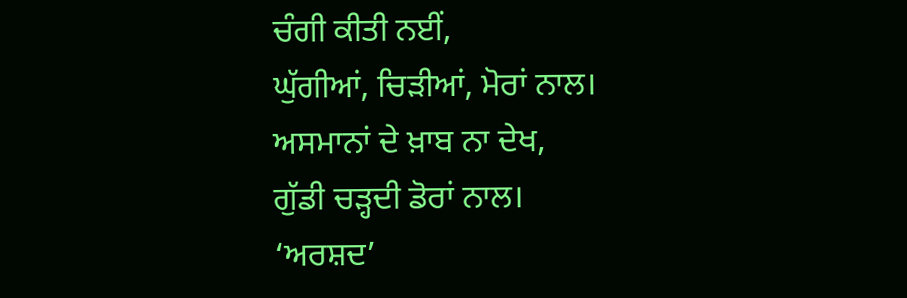ਚੰਗੀ ਕੀਤੀ ਨਈਂ,
ਘੁੱਗੀਆਂ, ਚਿੜੀਆਂ, ਮੋਰਾਂ ਨਾਲ।
ਅਸਮਾਨਾਂ ਦੇ ਖ਼ਾਬ ਨਾ ਦੇਖ,
ਗੁੱਡੀ ਚੜ੍ਹਦੀ ਡੋਰਾਂ ਨਾਲ।
‘ਅਰਸ਼ਦ’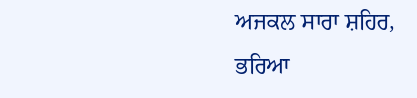ਅਜਕਲ ਸਾਰਾ ਸ਼ਹਿਰ,
ਭਰਿਆ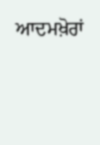ਆਦਮਖ਼ੋਰਾਂ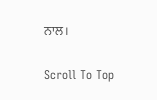ਨਾਲ।

Scroll To Top